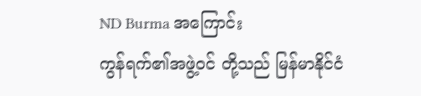ND Burma အကြောင်း
ကွန်ရက်၏အဖွဲ့ဝင် တို့သည် မြန်မာနိုင်ငံ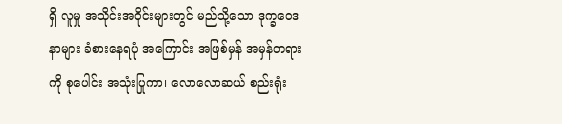ရှိ လူမှု အသိုင်းအဝိုင်းများတွင် မည်သို့သော ဒုက္ခဝေဒနာများ ခံစားနေရပုံ အကြောင်း အဖြစ်မှန် အမှန်တရားကို စုပေါင်း အသုံးပြုကာ၊ လောလောဆယ် စည်းရုံး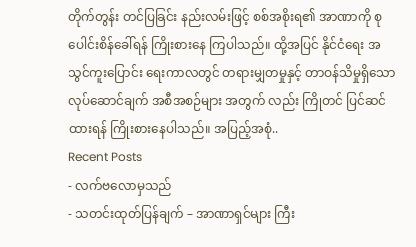တိုက်တွန်း တင်ပြခြင်း နည်းလမ်းဖြင့် စစ်အစိုးရ၏ အာဏာကို စုပေါင်းစိန်ခေါ်ရန် ကြိုးစားနေ ကြပါသည်။ ထို့အပြင် နိုင်ငံရေး အသွင်ကူးပြောင်း ရေးကာလတွင် တရားမျှတမှုနှင့် တာဝန်သိမှုရှိသော လုပ်ဆောင်ချက် အစီအစဉ်များ အတွက် လည်း ကြိုတင် ပြင်ဆင်ထားရန် ကြိုးစားနေပါသည်။ အပြည့်အစုံ..
Recent Posts
- လက်ဗလောမှသည်
- သတင်းထုတ်ပြန်ချက် – အာဏာရှင်များ ကြီး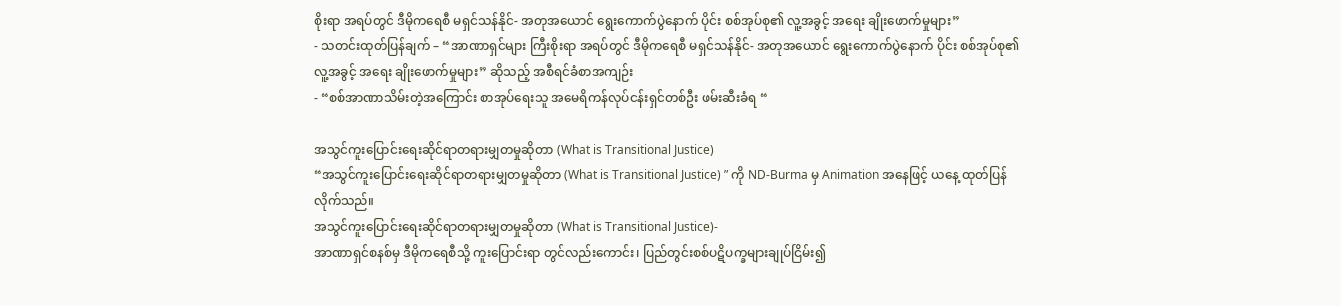စိုးရာ အရပ်တွင် ဒီမိုကရေစီ မရှင်သန်နိုင်- အတုအယောင် ရွေးကောက်ပွဲနောက် ပိုင်း စစ်အုပ်စု၏ လူ့အခွင့် အရေး ချိုးဖောက်မှုများ”
- သတင်းထုတ်ပြန်ချက် – “အာဏာရှင်များ ကြီးစိုးရာ အရပ်တွင် ဒီမိုကရေစီ မရှင်သန်နိုင်- အတုအယောင် ရွေးကောက်ပွဲနောက် ပိုင်း စစ်အုပ်စု၏ လူ့အခွင့် အရေး ချိုးဖောက်မှုများ” ဆိုသည့် အစီရင်ခံစာအကျဉ်း
- “စစ်အာဏာသိမ်းတဲ့အကြောင်း စာအုပ်ရေးသူ အမေရိကန်လုပ်ငန်းရှင်တစ်ဦး ဖမ်းဆီးခံရ “

အသွင်ကူးပြောင်းရေးဆိုင်ရာတရားမျှတမှုဆိုတာ (What is Transitional Justice)
“အသွင်ကူးပြောင်းရေးဆိုင်ရာတရားမျှတမှုဆိုတာ (What is Transitional Justice) ” ကို ND-Burma မှ Animation အနေဖြင့် ယနေ့ ထုတ်ပြန်လိုက်သည်။
အသွင်ကူးပြောင်းရေးဆိုင်ရာတရားမျှတမှုဆိုတာ (What is Transitional Justice)-
အာဏာရှင်စနစ်မှ ဒီမိုကရေစီသို့ ကူးပြောင်းရာ တွင်လည်းကောင်း၊ ပြည်တွင်းစစ်ပဋိပက္ခများချုပ်ငြိမ်း၍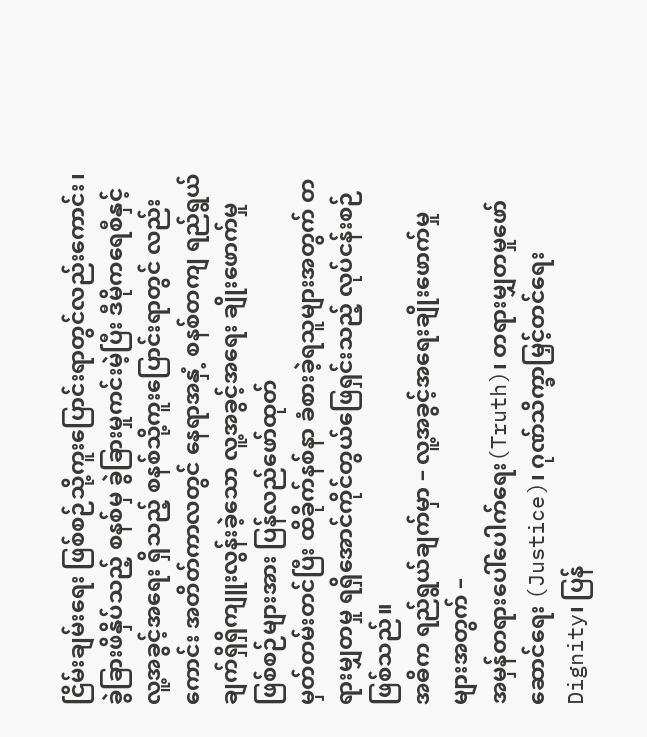ငြိမ်းချမ်းရေး ဖြစ်စဉ်သို့ကူးပြောင်းရာတွင်လည်းကောင်း၊ ခွဲခြားဖိနှိပ်သည့် စနစ်မှ ခွဲခြားမှုကင်းမဲ့ပြီး ဒီမိုကရေစီနှင့် လူ့အခွင့်အရေး ရှိသည့် စနစ်သို့ကူးပြောင်းရာတွင် လည်းကောင်း အတိတ်ကာလတွင် နေရာအနှံ့ စနစ်တကျ ရည်ရွယ်ချက်ရှိရှိကျူးလွန်းခဲ့သော လူ့အခွင့်အရေး ချိုးဖောက်မှု ဖြစ်စဉ်များအား ပြန်လည်ဖော်ထုတ်
မှတ်တမ်းတင်ပြီး ထိခိုက်နစ်နာ ခံစားခဲ့ရသူများအတွက် တရားမျှတမှု ရရှိအောင်ကိုင်တွယ်ဖြေရှင်းသည့် လုပ်ငန်းစဉ်ဖြစ်သည်။
အဓိက ရည်ရွယ်ချက်မှာ – လူ့အခွင့်အရေးချိုးဖောက်မှုများအတွက် –
အမှန်တရားပေါ်ပေါက်ရေး(Truth)၊ တရားမျှတမှုဖော်ဆောင်ရေး (Justice)၊ ဂုဏ်သိက္ခာမြှင့်တင်ရေး Dignity၊ ပြန်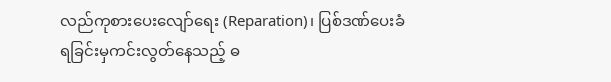လည်ကုစားပေးလျော်ရေး (Reparation)၊ ပြစ်ဒဏ်ပေးခံရခြင်းမှကင်းလွတ်နေသည့် ဓ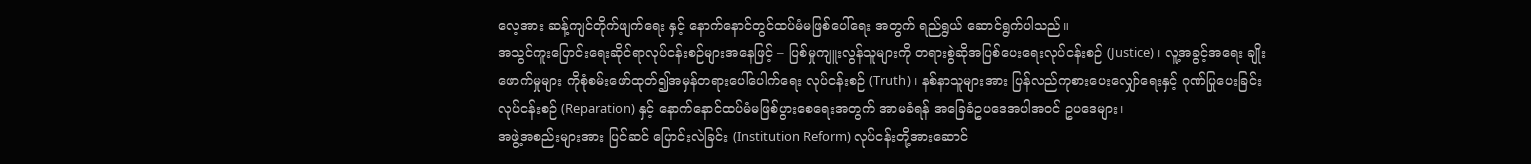လေ့အား ဆန့်ကျင်တိုက်ဖျက်ရေး နှင့် နောက်နောင်တွင်ထပ်မံမဖြစ်ပေါ်ရေး အတွက် ရည်ရွယ် ဆောင်ရွက်ပါသည်။
အသွင်ကူးပြောင်းရေးဆိုင်ရာလုပ်ငန်းစဉ်များအနေဖြင့် – ပြစ်မှုကျူးလွန်သူများကို တရားစွဲဆိုအပြစ်ပေးရေးလုပ်ငန်းစဉ် (Justice)၊ လူ့အခွင့်အရေး ချိုးဖောက်မှုများ ကိုစုံစမ်းဖော်ထုတ်၍အမှန်တရားပေါ်ပေါက်ရေး လုပ်ငန်းစဉ် (Truth)၊ နစ်နာသူများအား ပြန်လည်ကုစားပေးလျှော်ရေးနှင့် ဂုဏ်ပြုပေးခြင်း လုပ်ငန်းစဉ် (Reparation) နှင့် နောက်နောင်ထပ်မံမဖြစ်ပွားစေရေးအတွက် အာမခံရန် အခြေခံဥပဒေအပါအဝင် ဥပဒေများ၊
အဖွဲ့အစည်းများအား ပြင်ဆင် ပြောင်းလဲခြင်း (Institution Reform) လုပ်ငန်းတို့အားဆောင်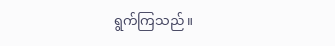ရွက်ကြသည်။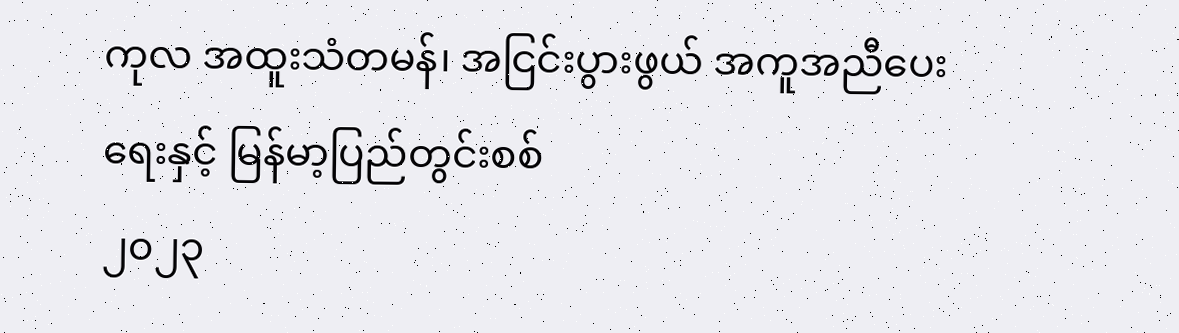ကုလ အထူးသံတမန်၊ အငြင်းပွားဖွယ် အကူအညီပေးရေးနှင့် မြန်မာ့ပြည်တွင်းစစ်
၂၀၂၃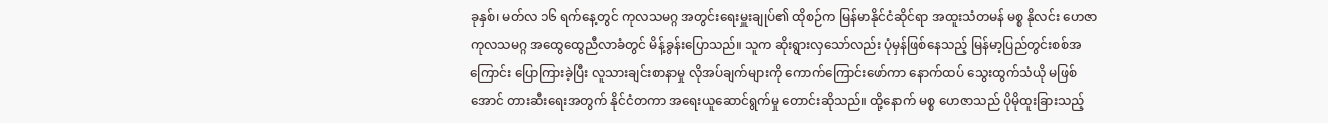ခုနှစ်၊ မတ်လ ၁၆ ရက်နေ့တွင် ကုလသမဂ္ဂ အတွင်းရေးမှူးချုပ်၏ ထိုစဉ်က မြန်မာနိုင်ငံဆိုင်ရာ အထူးသံတမန် မစ္စ နိုလင်း ဟေဇာ ကုလသမဂ္ဂ အထွေထွေညီလာခံတွင် မိန့်ခွန်းပြောသည်။ သူက ဆိုးရွားလှသော်လည်း ပုံမှန်ဖြစ်နေသည့် မြန်မာ့ပြည်တွင်းစစ်အကြောင်း ပြောကြားခဲ့ပြီး လူသားချင်းစာနာမှု လိုအပ်ချက်များကို ကောက်ကြောင်းဖော်ကာ နောက်ထပ် သွေးထွက်သံယို မဖြစ်အောင် တားဆီးရေးအတွက် နိုင်ငံတကာ အရေးယူဆောင်ရွက်မှု တောင်းဆိုသည်။ ထို့နောက် မစ္စ ဟေဇာသည် ပိုမိုထူးခြားသည့်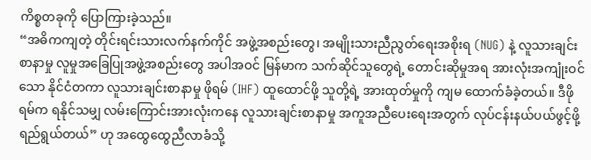ကိစ္စတခုကို ပြောကြားခဲ့သည်။
“အဓိကကျတဲ့ တိုင်းရင်းသားလက်နက်ကိုင် အဖွဲ့အစည်းတွေ၊ အမျိုးသားညီညွတ်ရေးအစိုးရ (NUG) နဲ့ လူသားချင်းစာနာမှု လူမှုအခြေပြုအဖွဲ့အစည်းတွေ အပါအဝင် မြန်မာက သက်ဆိုင်သူတွေရဲ့ တောင်းဆိုမှုအရ အားလုံးအကျုံးဝင်သော နိုင်ငံတကာ လူသားချင်းစာနာမှု ဖိုရမ် (IHF) ထူထောင်ဖို့ သူတို့ရဲ့ အားထုတ်မှုကို ကျမ ထောက်ခံခဲ့တယ်။ ဒီဖိုရမ်က ရနိုင်သမျှ လမ်းကြောင်းအားလုံးကနေ လူသားချင်းစာနာမှု အကူအညီပေးရေးအတွက် လုပ်ငန်းနယ်ပယ်ဖွင့်ဖို့ ရည်ရွယ်တယ်” ဟု အထွေထွေညီလာခံသို့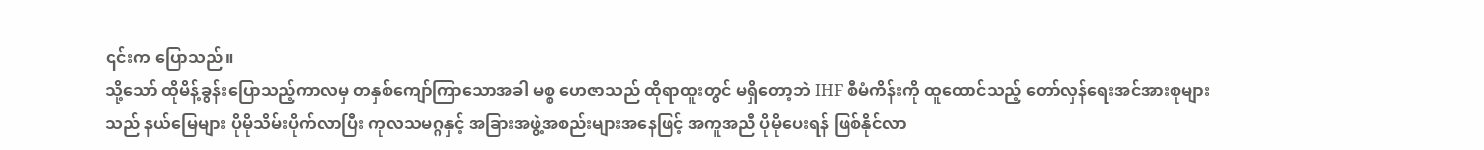၎င်းက ပြောသည်။
သို့သော် ထိုမိန့်ခွန်းပြောသည့်ကာလမှ တနှစ်ကျော်ကြာသောအခါ မစ္စ ဟေဇာသည် ထိုရာထူးတွင် မရှိတော့ဘဲ IHF စီမံကိန်းကို ထူထောင်သည့် တော်လှန်ရေးအင်အားစုများသည် နယ်မြေများ ပိုမိုသိမ်းပိုက်လာပြီး ကုလသမဂ္ဂနှင့် အခြားအဖွဲ့အစည်းများအနေဖြင့် အကူအညီ ပိုမိုပေးရန် ဖြစ်နိုင်လာ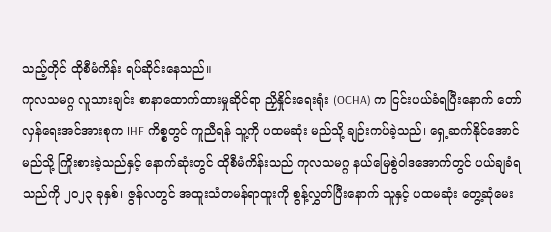သည့်တိုင် ထိုစီမံကိန်း ရပ်ဆိုင်းနေသည်။
ကုလသမဂ္ဂ လူသားချင်း စာနာထောက်ထားမှုဆိုင်ရာ ညှိနှိုင်းရေးရုံး (OCHA) က ငြင်းပယ်ခံရပြီးနောက် တော်လှန်ရေးအင်အားစုက IHF ကိစ္စတွင် ကူညီရန် သူ့ကို ပထမဆုံး မည်သို့ ချဉ်းကပ်ခဲ့သည်၊ ရှေ့ဆက်နိုင်အောင် မည်သို့ ကြိုးစားခဲ့သည်နှင့် နောက်ဆုံးတွင် ထိုစီမံကိန်းသည် ကုလသမဂ္ဂ နယ်မြေစွဲဝါဒအောက်တွင် ပယ်ချခံရသည်ကို ၂၀၂၃ ခုနှစ်၊ ဇွန်လတွင် အထူးသံတမန်ရာထူးကို စွန့်လွှတ်ပြီးနောက် သူနှင့် ပထမဆုံး တွေ့ဆုံမေး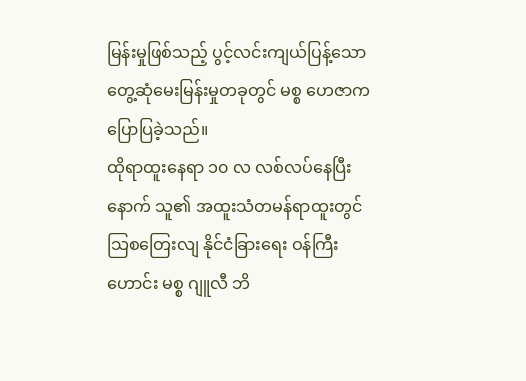မြန်းမှုဖြစ်သည့် ပွင့်လင်းကျယ်ပြန့်သော တွေ့ဆုံမေးမြန်းမှုတခုတွင် မစ္စ ဟေဇာက ပြောပြခဲ့သည်။
ထိုရာထူးနေရာ ၁၀ လ လစ်လပ်နေပြီးနောက် သူ၏ အထူးသံတမန်ရာထူးတွင် သြစတြေးလျ နိုင်ငံခြားရေး ဝန်ကြီးဟောင်း မစ္စ ဂျူလီ ဘိ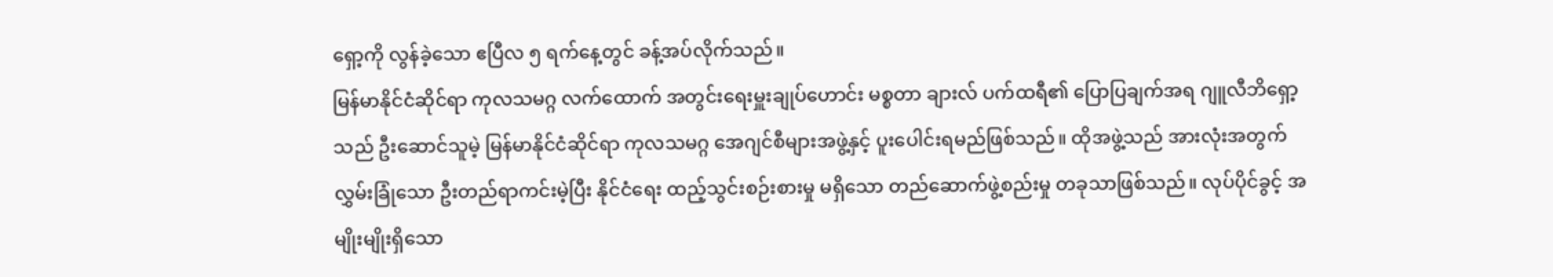ရှော့ကို လွန်ခဲ့သော ဧပြီလ ၅ ရက်နေ့တွင် ခန့်အပ်လိုက်သည်။
မြန်မာနိုင်ငံဆိုင်ရာ ကုလသမဂ္ဂ လက်ထောက် အတွင်းရေးမှူးချုပ်ဟောင်း မစ္စတာ ချားလ် ပက်ထရီ၏ ပြောပြချက်အရ ဂျူလီဘိရှော့သည် ဦးဆောင်သူမဲ့ မြန်မာနိုင်ငံဆိုင်ရာ ကုလသမဂ္ဂ အေဂျင်စီများအဖွဲ့နှင့် ပူးပေါင်းရမည်ဖြစ်သည်။ ထိုအဖွဲ့သည် အားလုံးအတွက် လွှမ်းခြုံသော ဦးတည်ရာကင်းမဲ့ပြီး နိုင်ငံရေး ထည့်သွင်းစဉ်းစားမှု မရှိသော တည်ဆောက်ဖွဲ့စည်းမှု တခုသာဖြစ်သည်။ လုပ်ပိုင်ခွင့် အမျိုးမျိုးရှိသော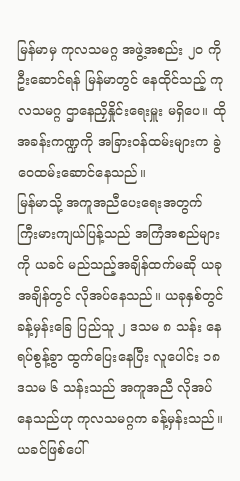မြန်မာမှ ကုလသမဂ္ဂ အဖွဲ့အစည်း ၂၀ ကို ဦးဆောင်ရန် မြန်မာတွင် နေထိုင်သည့် ကုလသမဂ္ဂ ဌာနေညှိနှိုင်းရေးမှူး မရှိပေ။ ထိုအခန်းကဏ္ဍကို အခြားဝန်ထမ်းများက ခွဲဝေထမ်းဆောင်နေသည်။
မြန်မာသို့ အကူအညီပေးရေးအတွက် ကြီးမားကျယ်ပြန့်သည် အကြံအစည်များကို ယခင် မည်သည့်အချိန်ထက်မဆို ယခုအချိန်တွင် လိုအပ်နေသည်။ ယခုနှစ်တွင် ခန့်မှန်းခြေ ပြည်သူ ၂ ဒသမ ၈ သန်း နေရပ်စွန့်ခွာ ထွက်ပြေးနေပြီး လူပေါင်း ၁၈ ဒသမ ၆ သန်းသည် အကူအညီ လိုအပ်နေသည်ဟု ကုလသမဂ္ဂက ခန့်မှန်းသည်။
ယခင်ဖြစ်ပေါ်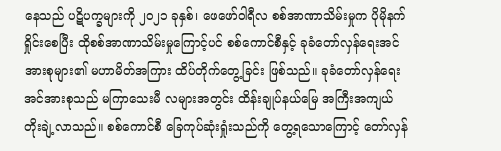နေသည် ပဋိပက္ခများကို ၂၀၂၁ ခုနှစ်၊ ဖေဖော်ဝါရီလ စစ်အာဏာသိမ်းမှုက ပိုမိုနက်ရှိုင်းစေပြီး ထိုစစ်အာဏာသိမ်းမှုကြောင့်ပင် စစ်ကောင်စီနှင့် ခုခံတော်လှန်ရေးအင်အားစုများ၏ မဟာမိတ်အကြား ထိပ်တိုက်တွေ့ခြင်း ဖြစ်သည်။ ခုခံတော်လှန်ရေးအင်အားစုသည် မကြာသေးမီ လများအတွင်း ထိန်းချုပ်နယ်မြေ အကြီးအကျယ် တိုးချဲ့လာသည်။ စစ်ကောင်စီ ခြေကုပ်ဆုံးရှုံးသည်ကို တွေ့ရသောကြောင့် တော်လှန်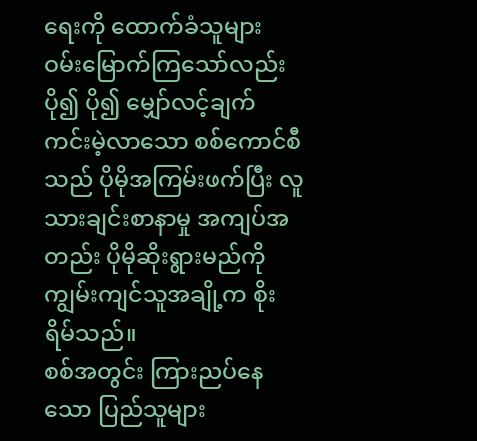ရေးကို ထောက်ခံသူများ ဝမ်းမြောက်ကြသော်လည်း ပို၍ ပို၍ မျှော်လင့်ချက် ကင်းမဲ့လာသော စစ်ကောင်စီသည် ပိုမိုအကြမ်းဖက်ပြီး လူသားချင်းစာနာမှု အကျပ်အတည်း ပိုမိုဆိုးရွားမည်ကို ကျွမ်းကျင်သူအချို့က စိုးရိမ်သည်။
စစ်အတွင်း ကြားညပ်နေသော ပြည်သူများ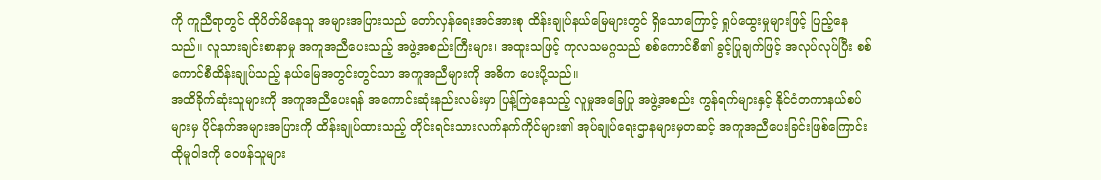ကို ကူညီရာတွင် ထိုပိတ်မိနေသူ အများအပြားသည် တော်လှန်ရေးအင်အားစု ထိန်းချုပ်နယ်မြေများတွင် ရှိသောကြောင့် ရှုပ်ထွေးမှုများဖြင့် ပြည့်နေသည်။ လူသားချင်းစာနာမှု အကူအညီပေးသည့် အဖွဲ့အစည်းကြီးများ၊ အထူးသဖြင့် ကုလသမဂ္ဂသည် စစ်ကောင်စီ၏ ခွင့်ပြုချက်ဖြင့် အလုပ်လုပ်ပြီး စစ်ကောင်စီထိန်းချုပ်သည့် နယ်မြေအတွင်းတွင်သာ အကူအညီများကို အဓိက ပေးပို့သည်။
အထိခိုက်ဆုံးသူများကို အကူအညီပေးရန် အကောင်းဆုံးနည်းလမ်းမှာ ပြန့်ကြဲနေသည့် လူမှုအခြေပြု အဖွဲ့အစည်း ကွန်ရက်များနှင့် နိုင်ငံတကာနယ်စပ်များမှ ပိုင်နက်အများအပြားကို ထိန်းချုပ်ထားသည့် တိုင်းရင်းသားလက်နက်ကိုင်များ၏ အုပ်ချုပ်ရေးဌာနများမှတဆင့် အကူအညီပေးခြင်းဖြစ်ကြောင်း ထိုမူဝါဒကို ဝေဖန်သူများ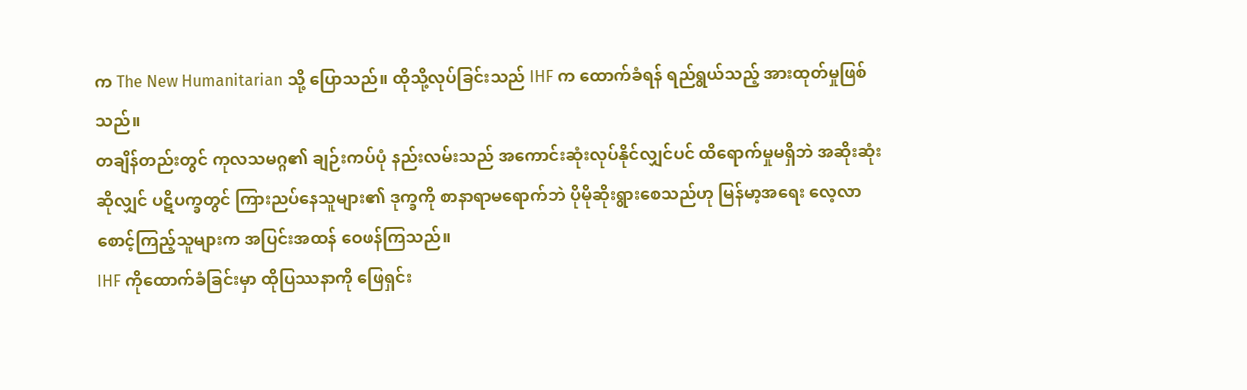က The New Humanitarian သို့ ပြောသည်။ ထိုသို့လုပ်ခြင်းသည် IHF က ထောက်ခံရန် ရည်ရွယ်သည့် အားထုတ်မှုဖြစ်သည်။
တချိန်တည်းတွင် ကုလသမဂ္ဂ၏ ချဉ်းကပ်ပုံ နည်းလမ်းသည် အကောင်းဆုံးလုပ်နိုင်လျှင်ပင် ထိရောက်မှုမရှိဘဲ အဆိုးဆုံးဆိုလျှင် ပဋိပက္ခတွင် ကြားညပ်နေသူများ၏ ဒုက္ခကို စာနာရာမရောက်ဘဲ ပိုမိုဆိုးရွားစေသည်ဟု မြန်မာ့အရေး လေ့လာစောင့်ကြည့်သူများက အပြင်းအထန် ဝေဖန်ကြသည်။
IHF ကိုထောက်ခံခြင်းမှာ ထိုပြဿနာကို ဖြေရှင်း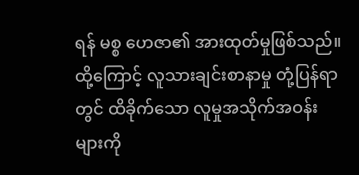ရန် မစ္စ ဟေဇာ၏ အားထုတ်မှုဖြစ်သည်။
ထို့ကြောင့် လူသားချင်းစာနာမှု တုံ့ပြန်ရာတွင် ထိခိုက်သော လူမှုအသိုက်အဝန်းများကို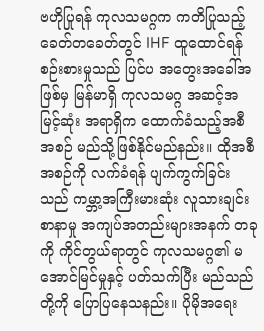ဗဟိုပြုရန် ကုလသမဂ္ဂက ကတိပြုသည့် ခေတ်တခေတ်တွင် IHF ထူထောင်ရန် စဉ်းစားမှုသည် ပြင်ပ အတွေးအခေါ်အဖြစ်မှ မြန်မာရှိ ကုလသမဂ္ဂ အဆင့်အမြင့်ဆုံး အရာရှိက ထောက်ခံသည့်အစီအစဉ် မည်သို့ဖြစ်နိုင်မည်နည်း။ ထိုအစီအစဉ်ကို လက်ခံရန် ပျက်ကွက်ခြင်းသည် ကမ္ဘာ့အကြီးမားဆုံး လူသားချင်းစာနာမှု အကျပ်အတည်းများအနက် တခုကို ကိုင်တွယ်ရာတွင် ကုလသမဂ္ဂ၏ မအောင်မြင်မှုနှင့် ပတ်သက်ပြီး မည်သည်တို့ကို ပြောပြနေသနည်း။ ပိုမိုအရေး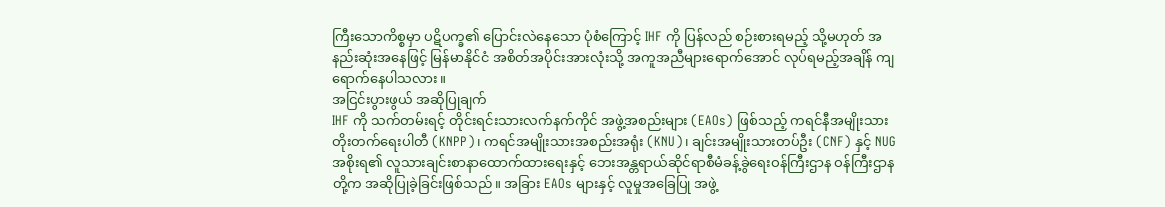ကြီးသောကိစ္စမှာ ပဋိပက္ခ၏ ပြောင်းလဲနေသော ပုံစံကြောင့် IHF ကို ပြန်လည် စဉ်းစားရမည့် သို့မဟုတ် အနည်းဆုံးအနေဖြင့် မြန်မာနိုင်ငံ အစိတ်အပိုင်းအားလုံးသို့ အကူအညီများရောက်အောင် လုပ်ရမည့်အချိန် ကျရောက်နေပါသလား။
အငြင်းပွားဖွယ် အဆိုပြုချက်
IHF ကို သက်တမ်းရင့် တိုင်းရင်းသားလက်နက်ကိုင် အဖွဲ့အစည်းများ (EAOs) ဖြစ်သည့် ကရင်နီအမျိုးသား တိုးတက်ရေးပါတီ (KNPP)၊ ကရင်အမျိုးသားအစည်းအရုံး (KNU)၊ ချင်းအမျိုးသားတပ်ဦး (CNF) နှင့် NUG အစိုးရ၏ လူသားချင်းစာနာထောက်ထားရေးနှင့် ဘေးအန္တရာယ်ဆိုင်ရာစီမံခန့်ခွဲရေးဝန်ကြီးဌာန ဝန်ကြီးဌာနတို့က အဆိုပြုခဲ့ခြင်းဖြစ်သည်။ အခြား EAOs များနှင့် လူမှုအခြေပြု အဖွဲ့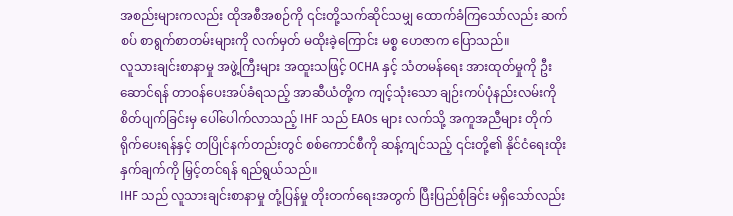အစည်းများကလည်း ထိုအစီအစဉ်ကို ၎င်းတို့သက်ဆိုင်သမျှ ထောက်ခံကြသော်လည်း ဆက်စပ် စာရွက်စာတမ်းများကို လက်မှတ် မထိုးခဲ့ကြောင်း မစ္စ ဟေဇာက ပြောသည်။
လူသားချင်းစာနာမှု အဖွဲ့ကြီးများ အထူးသဖြင့် OCHA နှင့် သံတမန်ရေး အားထုတ်မှုကို ဦးဆောင်ရန် တာဝန်ပေးအပ်ခံရသည့် အာဆီယံတို့က ကျင့်သုံးသော ချဉ်းကပ်ပုံနည်းလမ်းကို စိတ်ပျက်ခြင်းမှ ပေါ်ပေါက်လာသည့် IHF သည် EAOs များ လက်သို့ အကူအညီများ တိုက်ရိုက်ပေးရန်နှင့် တပြိုင်နက်တည်းတွင် စစ်ကောင်စီကို ဆန့်ကျင်သည့် ၎င်းတို့၏ နိုင်ငံရေးထိုးနှက်ချက်ကို မြှင့်တင်ရန် ရည်ရွယ်သည်။
IHF သည် လူသားချင်းစာနာမှု တုံ့ပြန်မှု တိုးတက်ရေးအတွက် ပြီးပြည်စုံခြင်း မရှိသော်လည်း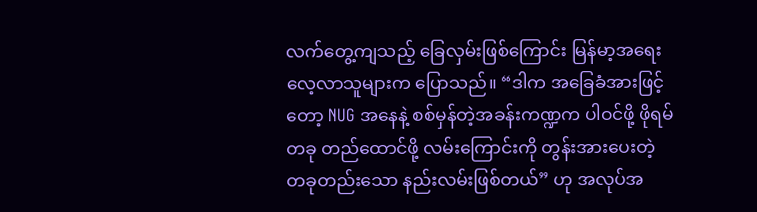လက်တွေ့ကျသည့် ခြေလှမ်းဖြစ်ကြောင်း မြန်မာ့အရေး လေ့လာသူများက ပြောသည်။ “ဒါက အခြေခံအားဖြင့်တော့ NUG အနေနဲ့ စစ်မှန်တဲ့အခန်းကဏ္ဍက ပါဝင်ဖို့ ဖိုရမ်တခု တည်ထောင်ဖို့ လမ်းကြောင်းကို တွန်းအားပေးတဲ့ တခုတည်းသော နည်းလမ်းဖြစ်တယ်” ဟု အလုပ်အ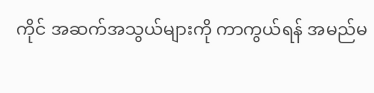ကိုင် အဆက်အသွယ်များကို ကာကွယ်ရန် အမည်မ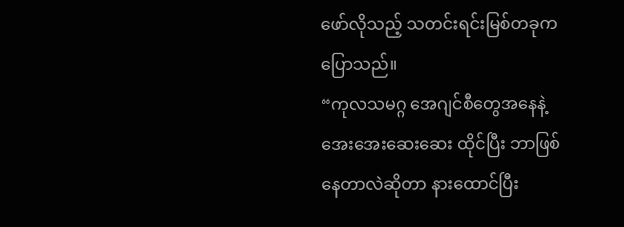ဖော်လိုသည့် သတင်းရင်းမြစ်တခုက ပြောသည်။
“ကုလသမဂ္ဂ အေဂျင်စီတွေအနေနဲ့ အေးအေးဆေးဆေး ထိုင်ပြီး ဘာဖြစ်နေတာလဲဆိုတာ နားထောင်ပြီး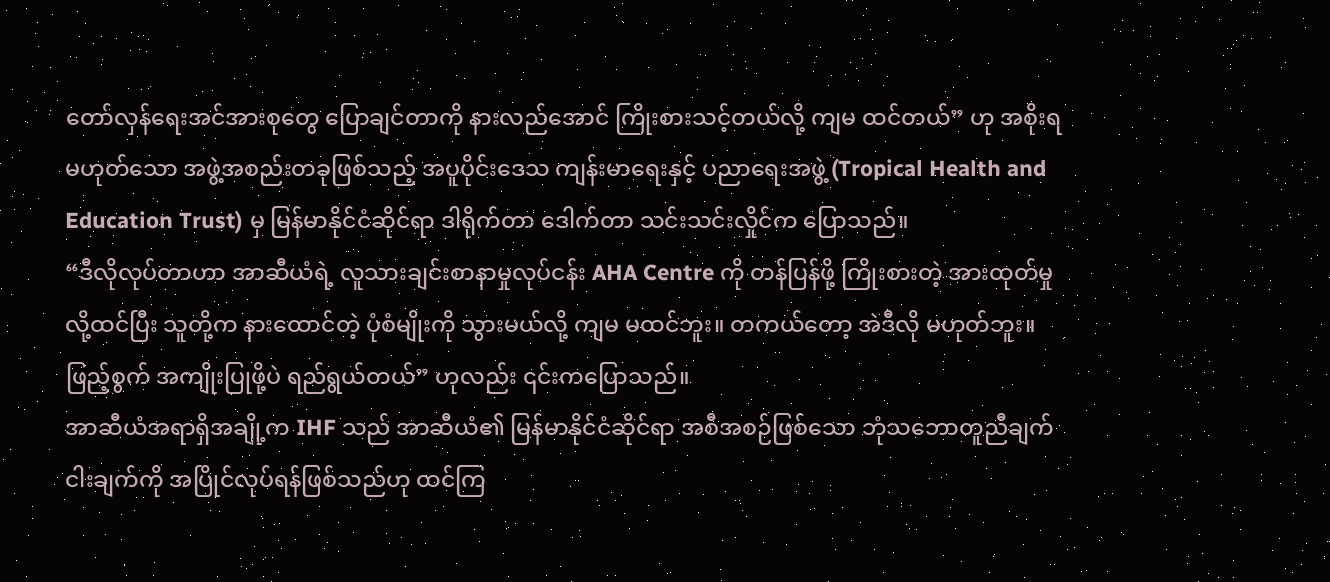တော်လှန်ရေးအင်အားစုတွေ ပြောချင်တာကို နားလည်အောင် ကြိုးစားသင့်တယ်လို့ ကျမ ထင်တယ်” ဟု အစိုးရမဟုတ်သော အဖွဲ့အစည်းတခုဖြစ်သည့် အပူပိုင်းဒေသ ကျန်းမာရေးနှင့် ပညာရေးအဖွဲ့ (Tropical Health and Education Trust) မှ မြန်မာနိုင်ငံဆိုင်ရာ ဒါရိုက်တာ ဒေါက်တာ သင်းသင်းလှိုင်က ပြောသည်။
“ဒီလိုလုပ်တာဟာ အာဆီယံရဲ့ လူသားချင်းစာနာမှုလုပ်ငန်း AHA Centre ကို တန်ပြန်ဖို့ ကြိုးစားတဲ့ အားထုတ်မှုလို့ထင်ပြီး သူတို့က နားထောင်တဲ့ ပုံစံမျိုးကို သွားမယ်လို့ ကျမ မထင်ဘူး။ တကယ်တော့ အဲဒီလို မဟုတ်ဘူး။ ဖြည့်စွက် အကျိုးပြုဖို့ပဲ ရည်ရွယ်တယ်” ဟုလည်း ၎င်းကပြောသည်။
အာဆီယံအရာရှိအချို့က IHF သည် အာဆီယံ၏ မြန်မာနိုင်ငံဆိုင်ရာ အစီအစဉ်ဖြစ်သော ဘုံသဘောတူညီချက် ငါးချက်ကို အပြိုင်လုပ်ရန်ဖြစ်သည်ဟု ထင်ကြ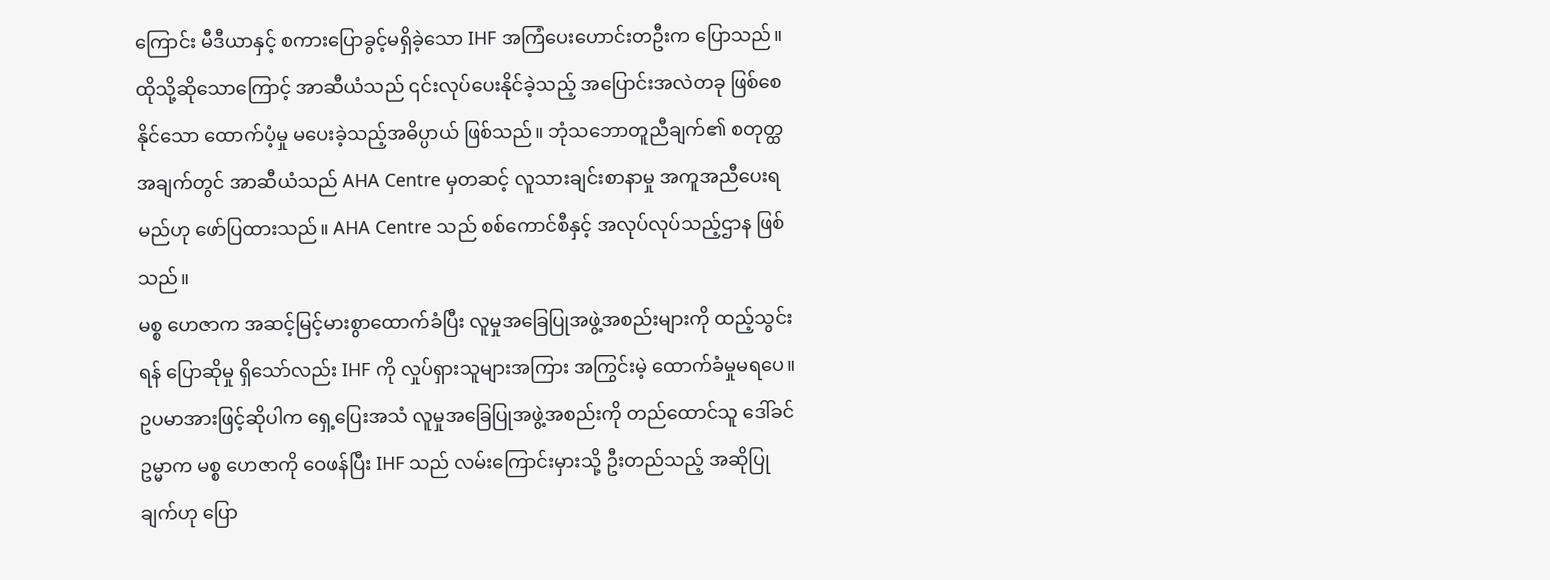ကြောင်း မီဒီယာနှင့် စကားပြောခွင့်မရှိခဲ့သော IHF အကြံပေးဟောင်းတဦးက ပြောသည်။ ထိုသို့ဆိုသောကြောင့် အာဆီယံသည် ၎င်းလုပ်ပေးနိုင်ခဲ့သည့် အပြောင်းအလဲတခု ဖြစ်စေနိုင်သော ထောက်ပံ့မှု မပေးခဲ့သည့်အဓိပ္ပာယ် ဖြစ်သည်။ ဘုံသဘောတူညီချက်၏ စတုတ္ထအချက်တွင် အာဆီယံသည် AHA Centre မှတဆင့် လူသားချင်းစာနာမှု အကူအညီပေးရမည်ဟု ဖော်ပြထားသည်။ AHA Centre သည် စစ်ကောင်စီနှင့် အလုပ်လုပ်သည့်ဌာန ဖြစ်သည်။
မစ္စ ဟေဇာက အဆင့်မြင့်မားစွာထောက်ခံပြီး လူမှုအခြေပြုအဖွဲ့အစည်းများကို ထည့်သွင်းရန် ပြောဆိုမှု ရှိသော်လည်း IHF ကို လှုပ်ရှားသူများအကြား အကြွင်းမဲ့ ထောက်ခံမှုမရပေ။
ဥပမာအားဖြင့်ဆိုပါက ရှေ့ပြေးအသံ လူမှုအခြေပြုအဖွဲ့အစည်းကို တည်ထောင်သူ ဒေါ်ခင်ဥမ္မာက မစ္စ ဟေဇာကို ဝေဖန်ပြီး IHF သည် လမ်းကြောင်းမှားသို့ ဦးတည်သည့် အဆိုပြုချက်ဟု ပြော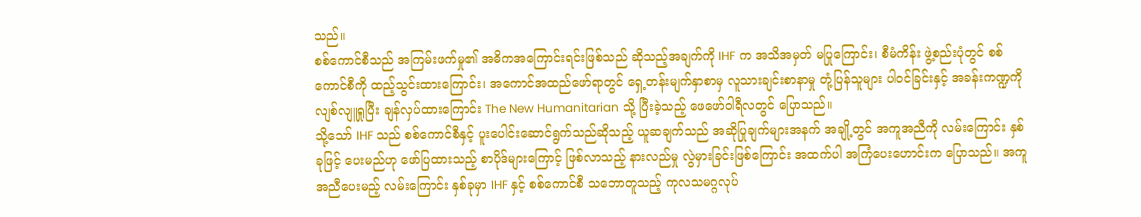သည်။
စစ်ကောင်စီသည် အကြမ်းဖက်မှု၏ အဓိကအကြောင်းရင်းဖြစ်သည် ဆိုသည့်အချက်ကို IHF က အသိအမှတ် မပြုကြောင်း၊ စီမံကိန်း ဖွဲ့စည်းပုံတွင် စစ်ကောင်စီကို ထည့်သွင်းထားကြောင်း၊ အကောင်အထည်ဖော်ရာတွင် ရှေ့တန်းမျက်နှာစာမှ လူသားချင်းစာနာမှု တုံ့ပြန်သူများ ပါဝင်ခြင်းနှင့် အခန်းကဏ္ဍကို လျစ်လျူရှုပြီး ချန်လှပ်ထားကြောင်း The New Humanitarian သို့ ပြီးခဲ့သည့် ဖေဖော်ဝါရီလတွင် ပြောသည်။
သို့သော် IHF သည် စစ်ကောင်စီနှင့် ပူးပေါင်းဆောင်ရွက်သည်ဆိုသည့် ယူဆချက်သည် အဆိုပြုချက်များအနက် အချို့တွင် အကူအညီကို လမ်းကြောင်း နှစ်ခုဖြင့် ပေးမည်ဟု ဖော်ပြထားသည့် စာပိုဒ်များကြောင့် ဖြစ်လာသည့် နားလည်မှု လွဲမှားခြင်းဖြစ်ကြောင်း အထက်ပါ အကြံပေးဟောင်းက ပြောသည်။ အကူအညီပေးမည့် လမ်းကြောင်း နှစ်ခုမှာ IHF နှင့် စစ်ကောင်စီ သဘောတူသည့် ကုလသမဂ္ဂလုပ်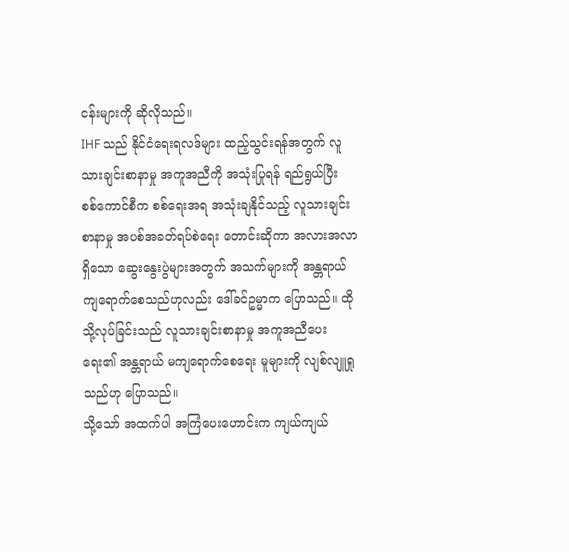ငန်းများကို ဆိုလိုသည်။
IHF သည် နိုင်ငံရေးရလဒ်များ ထည့်သွင်းရန်အတွက် လူသားချင်းစာနာမှု အကူအညီကို အသုံးပြုရန် ရည်ရွယ်ပြီး စစ်ကောင်စီက စစ်ရေးအရ အသုံးချနိုင်သည့် လူသားချင်းစာနာမှု အပစ်အခတ်ရပ်စဲရေး တောင်းဆိုကာ အလားအလာရှိသော ဆွေးနွေးပွဲများအတွက် အသက်များကို အန္တရာယ် ကျရောက်စေသည်ဟုလည်း ဒေါ်ခင်ဥမ္မာက ပြောသည်။ ထိုသို့လုပ်ခြင်းသည် လူသားချင်းစာနာမှု အကူအညီပေးရေး၏ အန္တရာယ် မကျရောက်စေရေး မူများကို လျစ်လျူရှုသည်ဟု ပြောသည်။
သို့သော် အထက်ပါ အကြံပေးဟောင်းက ကျယ်ကျယ်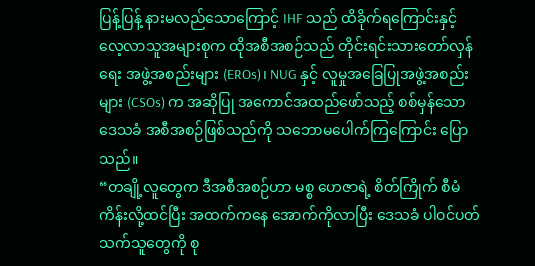ပြန့်ပြန့် နားမလည်သောကြောင့် IHF သည် ထိခိုက်ရကြောင်းနှင့် လေ့လာသူအများစုက ထိုအစီအစဉ်သည် တိုင်းရင်းသားတော်လှန်ရေး အဖွဲ့အစည်းများ (EROs)၊ NUG နှင့် လူမှုအခြေပြုအဖွဲ့အစည်းများ (CSOs) က အဆိုပြု အကောင်အထည်ဖော်သည့် စစ်မှန်သော ဒေသခံ အစီအစဉ်ဖြစ်သည်ကို သဘောမပေါက်ကြကြောင်း ပြောသည်။
“တချို့လူတွေက ဒီအစီအစဉ်ဟာ မစ္စ ဟေဇာရဲ့ စိတ်ကြိုက် စီမံကိန်းလို့ထင်ပြီး အထက်ကနေ အောက်ကိုလာပြီး ဒေသခံ ပါဝင်ပတ်သက်သူတွေကို စု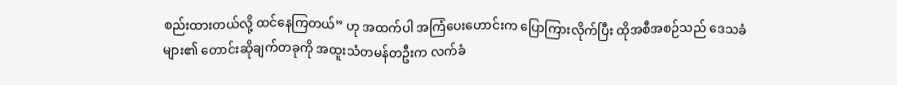စည်းထားတယ်လို့ ထင်နေကြတယ်” ဟု အထက်ပါ အကြံပေးဟောင်းက ပြောကြားလိုက်ပြီး ထိုအစီအစဉ်သည် ဒေသခံများ၏ တောင်းဆိုချက်တခုကို အထူးသံတမန်တဦးက လက်ခံ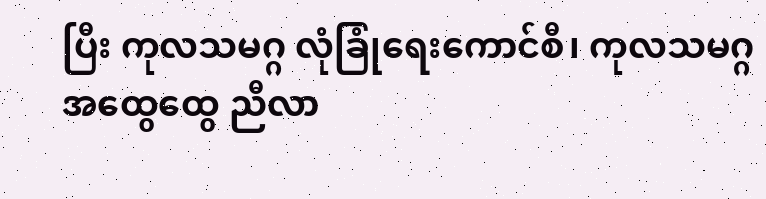ပြီး ကုလသမဂ္ဂ လုံခြုံရေးကောင်စီ၊ ကုလသမဂ္ဂအထွေထွေ ညီလာ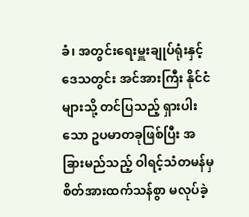ခံ၊ အတွင်းရေးမှူးချုပ်ရုံးနှင့် ဒေသတွင်း အင်အားကြီး နိုင်ငံများသို့ တင်ပြသည့် ရှားပါးသော ဥပမာတခုဖြစ်ပြီး အခြားမည်သည့် ဝါရင့်သံတမန်မှ စိတ်အားထက်သန်စွာ မလုပ်ခဲ့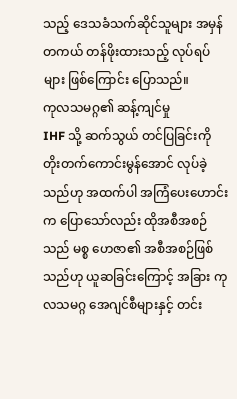သည့် ဒေသခံသက်ဆိုင်သူများ အမှန်တကယ် တန်ဖိုးထားသည့် လုပ်ရပ်များ ဖြစ်ကြောင်း ပြောသည်။
ကုလသမဂ္ဂ၏ ဆန့်ကျင်မှု
IHF သို့ ဆက်သွယ် တင်ပြခြင်းကို တိုးတက်ကောင်းမွန်အောင် လုပ်ခဲ့သည်ဟု အထက်ပါ အကြံပေးဟောင်းက ပြောသော်လည်း ထိုအစီအစဉ်သည် မစ္စ ဟေဇာ၏ အစီအစဉ်ဖြစ်သည်ဟု ယူဆခြင်းကြောင့် အခြား ကုလသမဂ္ဂ အေဂျင်စီများနှင့် တင်း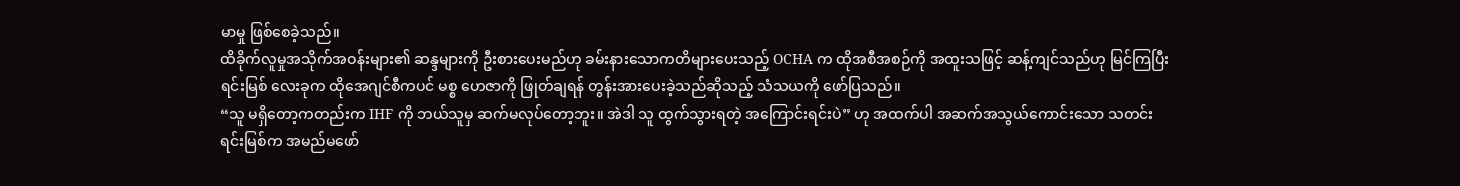မာမှု ဖြစ်စေခဲ့သည်။
ထိခိုက်လူမှုအသိုက်အဝန်းများ၏ ဆန္ဒများကို ဦးစားပေးမည်ဟု ခမ်းနားသောကတိများပေးသည့် OCHA က ထိုအစီအစဉ်ကို အထူးသဖြင့် ဆန့်ကျင်သည်ဟု မြင်ကြပြီး ရင်းမြစ် လေးခုက ထိုအေဂျင်စီကပင် မစ္စ ဟေဇာကို ဖြုတ်ချရန် တွန်းအားပေးခဲ့သည်ဆိုသည့် သံသယကို ဖော်ပြသည်။
“သူ မရှိတော့ကတည်းက IHF ကို ဘယ်သူမှ ဆက်မလုပ်တော့ဘူး။ အဲဒါ သူ ထွက်သွားရတဲ့ အကြောင်းရင်းပဲ” ဟု အထက်ပါ အဆက်အသွယ်ကောင်းသော သတင်းရင်းမြစ်က အမည်မဖော်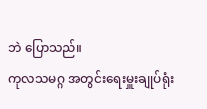ဘဲ ပြောသည်။
ကုလသမဂ္ဂ အတွင်းရေးမှူးချုပ်ရုံး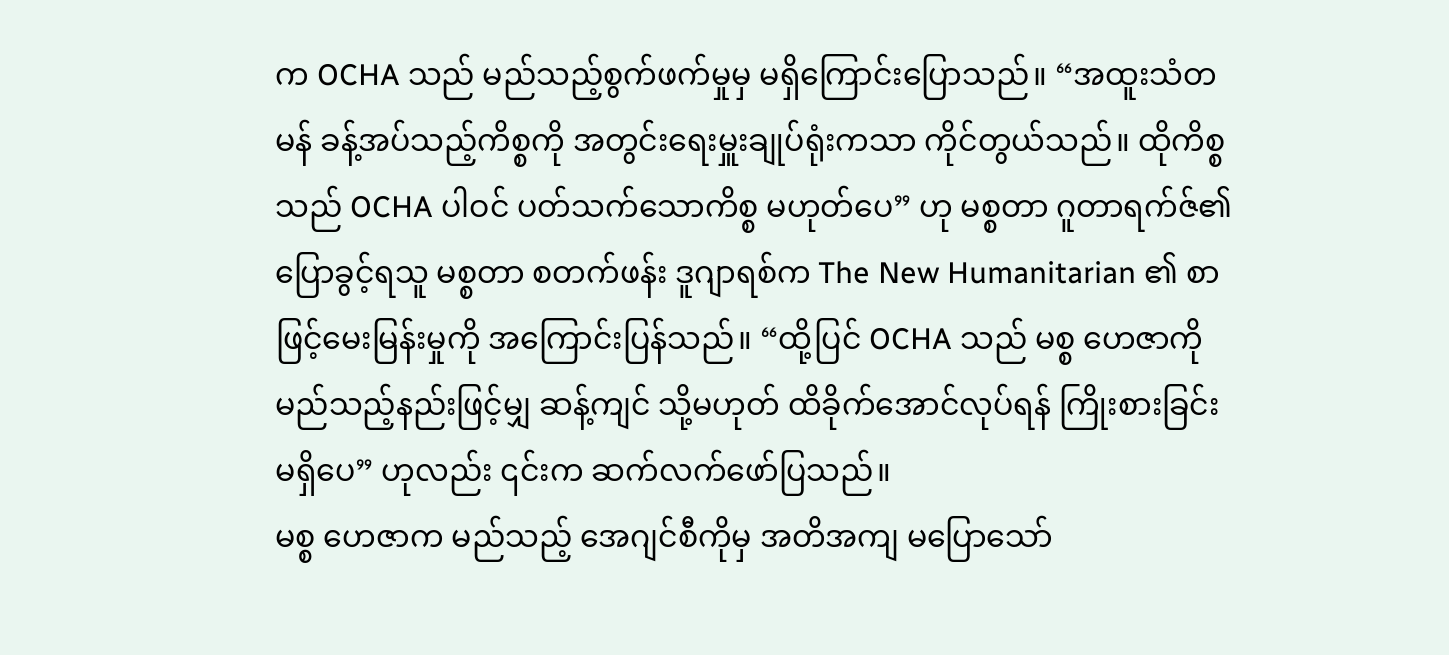က OCHA သည် မည်သည့်စွက်ဖက်မှုမှ မရှိကြောင်းပြောသည်။ “အထူးသံတမန် ခန့်အပ်သည့်ကိစ္စကို အတွင်းရေးမှူးချုပ်ရုံးကသာ ကိုင်တွယ်သည်။ ထိုကိစ္စသည် OCHA ပါဝင် ပတ်သက်သောကိစ္စ မဟုတ်ပေ” ဟု မစ္စတာ ဂူတာရက်ဇ်၏ ပြောခွင့်ရသူ မစ္စတာ စတက်ဖန်း ဒူဂျာရစ်က The New Humanitarian ၏ စာဖြင့်မေးမြန်းမှုကို အကြောင်းပြန်သည်။ “ထို့ပြင် OCHA သည် မစ္စ ဟေဇာကို မည်သည့်နည်းဖြင့်မျှ ဆန့်ကျင် သို့မဟုတ် ထိခိုက်အောင်လုပ်ရန် ကြိုးစားခြင်းမရှိပေ” ဟုလည်း ၎င်းက ဆက်လက်ဖော်ပြသည်။
မစ္စ ဟေဇာက မည်သည့် အေဂျင်စီကိုမှ အတိအကျ မပြောသော်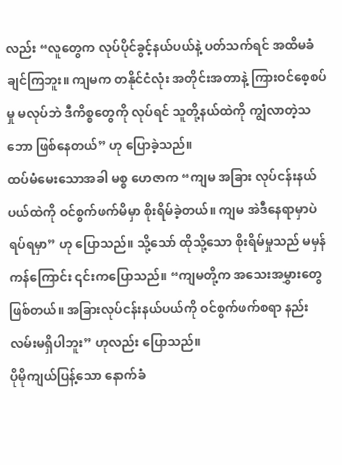လည်း “လူတွေက လုပ်ပိုင်ခွင့်နယ်ပယ်နဲ့ ပတ်သက်ရင် အထိမခံချင်ကြဘူး။ ကျမက တနိုင်ငံလုံး အတိုင်းအတာနဲ့ ကြားဝင်စေ့စပ်မှု မလုပ်ဘဲ ဒီကိစ္စတွေကို လုပ်ရင် သူတို့နယ်ထဲကို ကျွံလာတဲ့သဘော ဖြစ်နေတယ်” ဟု ပြောခဲ့သည်။
ထပ်မံမေးသောအခါ မစ္စ ဟေဇာက “ကျမ အခြား လုပ်ငန်းနယ်ပယ်ထဲကို ဝင်စွက်ဖက်မိမှာ စိုးရိမ်ခဲ့တယ်။ ကျမ အဲဒီနေရာမှာပဲ ရပ်ရမှာ” ဟု ပြောသည်။ သို့သော် ထိုသို့သော စိုးရိမ်မှုသည် မမှန်ကန်ကြောင်း ၎င်းကပြောသည်။ “ကျမတို့က အသေးအမွှားတွေ ဖြစ်တယ်။ အခြားလုပ်ငန်းနယ်ပယ်ကို ဝင်စွက်ဖက်စရာ နည်းလမ်းမရှိပါဘူး” ဟုလည်း ပြောသည်။
ပိုမိုကျယ်ပြန့်သော နောက်ခံ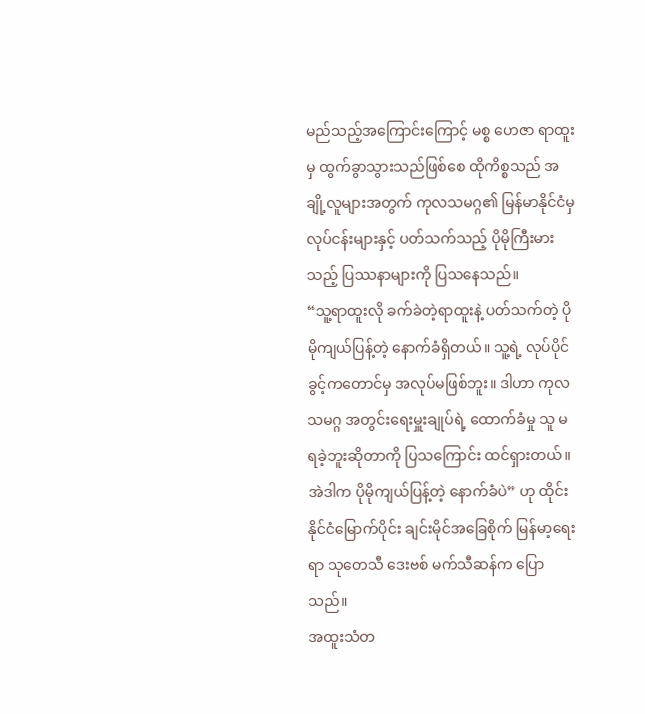မည်သည့်အကြောင်းကြောင့် မစ္စ ဟေဇာ ရာထူးမှ ထွက်ခွာသွားသည်ဖြစ်စေ ထိုကိစ္စသည် အချို့လူများအတွက် ကုလသမဂ္ဂ၏ မြန်မာနိုင်ငံမှ လုပ်ငန်းများနှင့် ပတ်သက်သည့် ပိုမိုကြီးမားသည့် ပြဿနာများကို ပြသနေသည်။
“သူ့ရာထူးလို ခက်ခဲတဲ့ရာထူးနဲ့ ပတ်သက်တဲ့ ပိုမိုကျယ်ပြန့်တဲ့ နောက်ခံရှိတယ်။ သူ့ရဲ့ လုပ်ပိုင်ခွင့်ကတောင်မှ အလုပ်မဖြစ်ဘူး။ ဒါဟာ ကုလသမဂ္ဂ အတွင်းရေးမှူးချုပ်ရဲ့ ထောက်ခံမှု သူ မရခဲ့ဘူးဆိုတာကို ပြသကြောင်း ထင်ရှားတယ်။ အဲဒါက ပိုမိုကျယ်ပြန့်တဲ့ နောက်ခံပဲ” ဟု ထိုင်းနိုင်ငံမြောက်ပိုင်း ချင်းမိုင်အခြေစိုက် မြန်မာ့ရေးရာ သုတေသီ ဒေးဗစ် မက်သီဆန်က ပြောသည်။
အထူးသံတ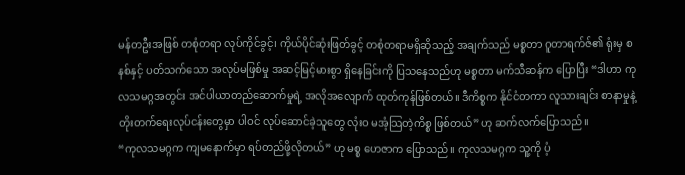မန်တဦးအဖြစ် တစုံတရာ လုပ်ကိုင်ခွင့်၊ ကိုယ်ပိုင်ဆုံးဖြတ်ခွင့် တစုံတရာမရှိဆိုသည့် အချက်သည် မစ္စတာ ဂူတာရက်ဇ်၏ ရုံးမှ စနစ်နှင့် ပတ်သက်သော အလုပ်မဖြစ်မှု အဆင့်မြင့်မားစွာ ရှိနေခြင်းကို ပြသနေသည်ဟု မစ္စတာ မက်သီဆန်က ပြောပြီး “ဒါဟာ ကုလသမဂ္ဂအတွင်း အင်ပါယာတည်ဆောက်မှုရဲ့ အလိုအလျောက် ထုတ်ကုန်ဖြစ်တယ်။ ဒီကိစ္စက နိုင်ငံတကာ လူသားချင်း စာနာမှုနဲ့ တိုးတက်ရေးလုပ်ငန်းတွေမှာ ပါဝင် လုပ်ဆောင်ခဲ့သူတွေ လုံးဝ မအံ့သြတဲ့ကိစ္စ ဖြစ်တယ်” ဟု ဆက်လက်ပြောသည်။
“ကုလသမဂ္ဂက ကျမနောက်မှာ ရပ်တည်ဖို့လိုတယ်” ဟု မစ္စ ဟေဇာက ပြောသည်။ ကုလသမဂ္ဂက သူ့ကို ပံ့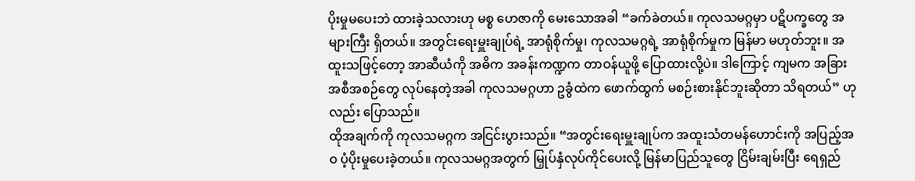ပိုးမှုမပေးဘဲ ထားခဲ့သလားဟု မစ္စ ဟေဇာကို မေးသောအခါ “ခက်ခဲတယ်။ ကုလသမဂ္ဂမှာ ပဋိပက္ခတွေ အများကြီး ရှိတယ်။ အတွင်းရေးမှူးချုပ်ရဲ့ အာရုံစိုက်မှု၊ ကုလသမဂ္ဂရဲ့ အာရုံစိုက်မှုက မြန်မာ မဟုတ်ဘူး။ အထူးသဖြင့်တော့ အာဆီယံကို အဓိက အခန်းကဏ္ဍက တာဝန်ယူဖို့ ပြောထားလို့ပဲ။ ဒါကြောင့် ကျမက အခြားအစီအစဉ်တွေ လုပ်နေတဲ့အခါ ကုလသမဂ္ဂဟာ ဥခွံထဲက ဖောက်ထွက် မစဉ်းစားနိုင်ဘူးဆိုတာ သိရတယ်” ဟုလည်း ပြောသည်။
ထိုအချက်ကို ကုလသမဂ္ဂက အငြင်းပွားသည်။ “အတွင်းရေးမှူးချုပ်က အထူးသံတမန်ဟောင်းကို အပြည့်အဝ ပံ့ပိုးမှုပေးခဲ့တယ်။ ကုလသမဂ္ဂအတွက် မြှုပ်နှံလုပ်ကိုင်ပေးလို့ မြန်မာပြည်သူတွေ ငြိမ်းချမ်းပြီး ရေရှည်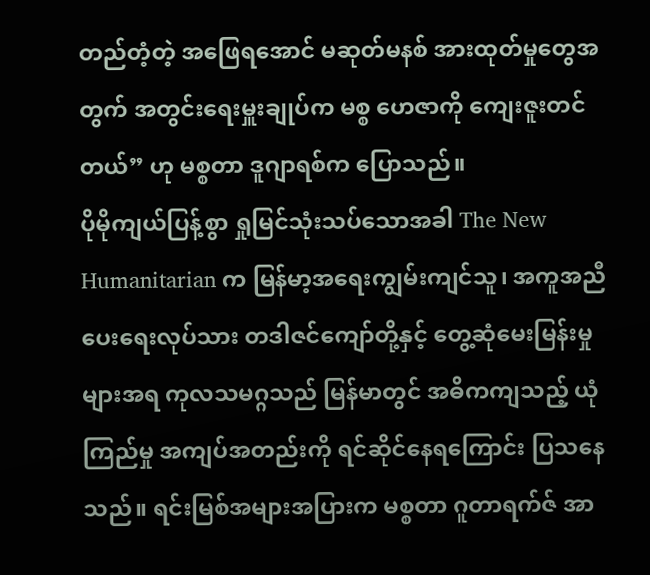တည်တံ့တဲ့ အဖြေရအောင် မဆုတ်မနစ် အားထုတ်မှုတွေအတွက် အတွင်းရေးမှူးချုပ်က မစ္စ ဟေဇာကို ကျေးဇူးတင်တယ်” ဟု မစ္စတာ ဒူဂျာရစ်က ပြောသည်။
ပိုမိုကျယ်ပြန့်စွာ ရှုမြင်သုံးသပ်သောအခါ The New Humanitarian က မြန်မာ့အရေးကျွမ်းကျင်သူ၊ အကူအညီပေးရေးလုပ်သား တဒါဇင်ကျော်တို့နှင့် တွေ့ဆုံမေးမြန်းမှုများအရ ကုလသမဂ္ဂသည် မြန်မာတွင် အဓိကကျသည့် ယုံကြည်မှု အကျပ်အတည်းကို ရင်ဆိုင်နေရကြောင်း ပြသနေသည်။ ရင်းမြစ်အများအပြားက မစ္စတာ ဂူတာရက်ဇ် အာ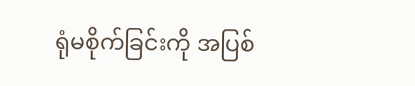ရုံမစိုက်ခြင်းကို အပြစ်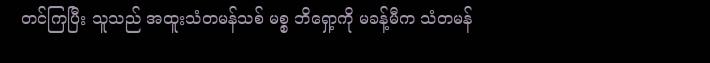တင်ကြပြီး သူသည် အထူးသံတမန်သစ် မစ္စ ဘိရှော့ကို မခန့်မီက သံတမန်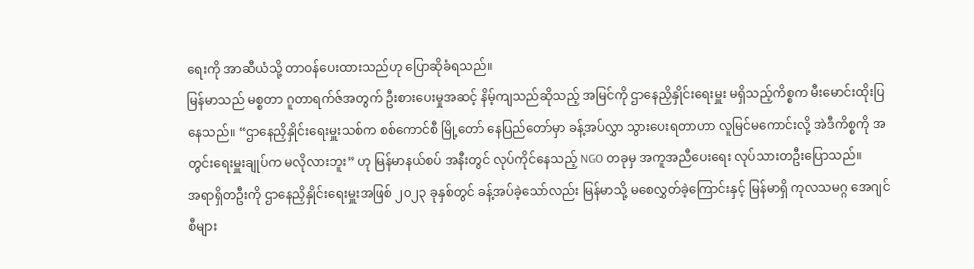ရေးကို အာဆီယံသို့ တာဝန်ပေးထားသည်ဟု ပြောဆိုခံရသည်။
မြန်မာသည် မစ္စတာ ဂူတာရက်ဇ်အတွက် ဦးစားပေးမှုအဆင့် နိမ့်ကျသည်ဆိုသည့် အမြင်ကို ဌာနေညှိနှိုင်းရေးမှူး မရှိသည့်ကိစ္စက မီးမောင်းထိုးပြနေသည်။ “ဌာနေညှိနှိုင်းရေးမှူးသစ်က စစ်ကောင်စီ မြို့တော် နေပြည်တော်မှာ ခန့်အပ်လွှာ သွားပေးရတာဟာ လူမြင်မကောင်းလို့ အဲဒီကိစ္စကို အတွင်းရေးမှူးချုပ်က မလိုလားဘူး” ဟု မြန်မာနယ်စပ် အနီးတွင် လုပ်ကိုင်နေသည့် NGO တခုမှ အကူအညီပေးရေး လုပ်သားတဦးပြောသည်။
အရာရှိတဦးကို ဌာနေညှိနှိုင်းရေးမှူးအဖြစ် ၂၀၂၃ ခုနှစ်တွင် ခန့်အပ်ခဲ့သော်လည်း မြန်မာသို့ မစေလွှတ်ခဲ့ကြောင်းနှင့် မြန်မာရှိ ကုလသမဂ္ဂ အေဂျင်စီများ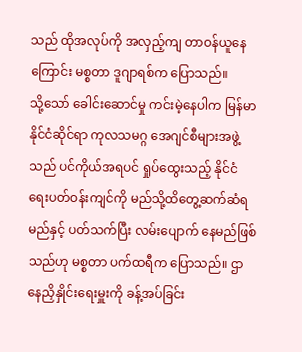သည် ထိုအလုပ်ကို အလှည့်ကျ တာဝန်ယူနေကြောင်း မစ္စတာ ဒူဂျာရစ်က ပြောသည်။
သို့သော် ခေါင်းဆောင်မှု ကင်းမဲ့နေပါက မြန်မာနိုင်ငံဆိုင်ရာ ကုလသမဂ္ဂ အေဂျင်စီများအဖွဲ့သည် ပင်ကိုယ်အရပင် ရှုပ်ထွေးသည့် နိုင်ငံရေးပတ်ဝန်းကျင်ကို မည်သို့ထိတွေ့ဆက်ဆံရမည်နှင့် ပတ်သက်ပြီး လမ်းပျောက် နေမည်ဖြစ်သည်ဟု မစ္စတာ ပက်ထရီက ပြောသည်။ ဌာနေညှိနှိုင်းရေးမှူးကို ခန့်အပ်ခြင်း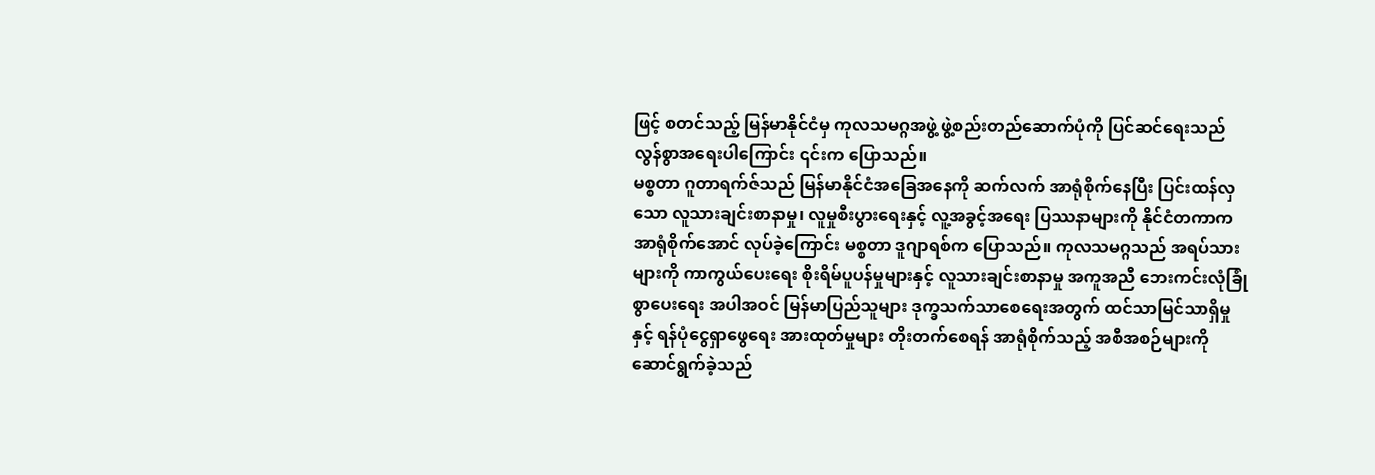ဖြင့် စတင်သည့် မြန်မာနိုင်ငံမှ ကုလသမဂ္ဂအဖွဲ့ ဖွဲ့စည်းတည်ဆောက်ပုံကို ပြင်ဆင်ရေးသည် လွန်စွာအရေးပါကြောင်း ၎င်းက ပြောသည်။
မစ္စတာ ဂူတာရက်ဇ်သည် မြန်မာနိုင်ငံအခြေအနေကို ဆက်လက် အာရုံစိုက်နေပြီး ပြင်းထန်လှသော လူသားချင်းစာနာမှု၊ လူမှုစီးပွားရေးနှင့် လူ့အခွင့်အရေး ပြဿနာများကို နိုင်ငံတကာက အာရုံစိုက်အောင် လုပ်ခဲ့ကြောင်း မစ္စတာ ဒူဂျာရစ်က ပြောသည်။ ကုလသမဂ္ဂသည် အရပ်သားများကို ကာကွယ်ပေးရေး စိုးရိမ်ပူပန်မှုများနှင့် လူသားချင်းစာနာမှု အကူအညီ ဘေးကင်းလုံခြုံစွာပေးရေး အပါအဝင် မြန်မာပြည်သူများ ဒုက္ခသက်သာစေရေးအတွက် ထင်သာမြင်သာရှိမှုနှင့် ရန်ပုံငွေရှာဖွေရေး အားထုတ်မှုများ တိုးတက်စေရန် အာရုံစိုက်သည့် အစီအစဉ်များကို ဆောင်ရွက်ခဲ့သည်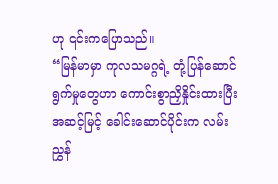ဟု ၎င်းကပြောသည်။
“မြန်မာမှာ ကုလသမဂ္ဂရဲ့ တုံ့ပြန်ဆောင်ရွက်မှုတွေဟာ ကောင်းစွာညှိနှိုင်းထားပြီး အဆင့်မြင့် ခေါင်းဆောင်ပိုင်းက လမ်းညွှန်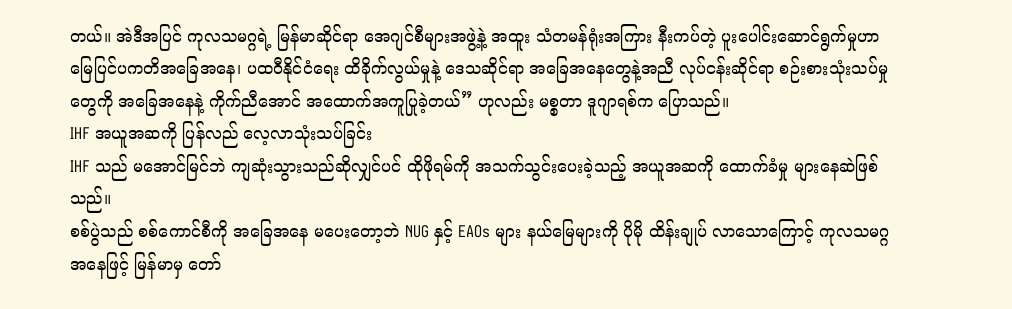တယ်။ အဲဒီအပြင် ကုလသမဂ္ဂရဲ့ မြန်မာဆိုင်ရာ အေဂျင်စီများအဖွဲ့နဲ့ အထူး သံတမန်ရုံးအကြား နီးကပ်တဲ့ ပူးပေါင်းဆောင်ရွက်မှုဟာ မြေပြင်ပကတိအခြေအနေ၊ ပထဝီနိုင်ငံရေး ထိခိုက်လွယ်မှုနဲ့ ဒေသဆိုင်ရာ အခြေအနေတွေနဲ့အညီ လုပ်ငန်းဆိုင်ရာ စဉ်းစားသုံးသပ်မှုတွေကို အခြေအနေနဲ့ ကိုက်ညီအောင် အထောက်အကူပြုခဲ့တယ်” ဟုလည်း မစ္စတာ ဒူဂျာရစ်က ပြောသည်။
IHF အယူအဆကို ပြန်လည် လေ့လာသုံးသပ်ခြင်း
IHF သည် မအောင်မြင်ဘဲ ကျဆုံးသွားသည်ဆိုလျှင်ပင် ထိုဖိုရမ်ကို အသက်သွင်းပေးခဲ့သည့် အယူအဆကို ထောက်ခံမှု များနေဆဲဖြစ်သည်။
စစ်ပွဲသည် စစ်ကောင်စီကို အခြေအနေ မပေးတော့ဘဲ NUG နှင့် EAOs များ နယ်မြေများကို ပိုမို ထိန်းချုပ် လာသောကြောင့် ကုလသမဂ္ဂအနေဖြင့် မြန်မာမှ တော်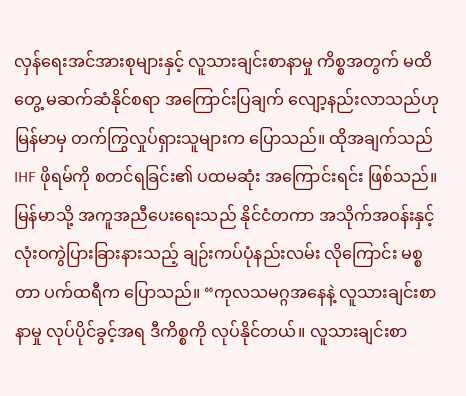လှန်ရေးအင်အားစုများနှင့် လူသားချင်းစာနာမှု ကိစ္စအတွက် မထိတွေ့ မဆက်ဆံနိုင်စရာ အကြောင်းပြချက် လျော့နည်းလာသည်ဟု မြန်မာမှ တက်ကြွလှုပ်ရှားသူများက ပြောသည်။ ထိုအချက်သည် IHF ဖိုရမ်ကို စတင်ရခြင်း၏ ပထမဆုံး အကြောင်းရင်း ဖြစ်သည်။
မြန်မာသို့ အကူအညီပေးရေးသည် နိုင်ငံတကာ အသိုက်အဝန်းနှင့် လုံးဝကွဲပြားခြားနားသည့် ချဉ်းကပ်ပုံနည်းလမ်း လိုကြောင်း မစ္စတာ ပက်ထရီက ပြောသည်။ “ကုလသမဂ္ဂအနေနဲ့ လူသားချင်းစာနာမှု လုပ်ပိုင်ခွင့်အရ ဒီကိစ္စကို လုပ်နိုင်တယ်။ လူသားချင်းစာ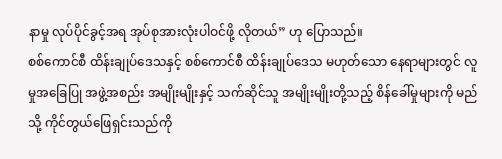နာမှု လုပ်ပိုင်ခွင့်အရ အုပ်စုအားလုံးပါဝင်ဖို့ လိုတယ်” ဟု ပြောသည်။
စစ်ကောင်စီ ထိန်းချုပ်ဒေသနှင့် စစ်ကောင်စီ ထိန်းချုပ်ဒေသ မဟုတ်သော နေရာများတွင် လူမှုအခြေပြု အဖွဲ့အစည်း အမျိုးမျိုးနှင့် သက်ဆိုင်သူ အမျိုးမျိုးတို့သည့် စိန်ခေါ်မှုများကို မည်သို့ ကိုင်တွယ်ဖြေရှင်းသည်ကို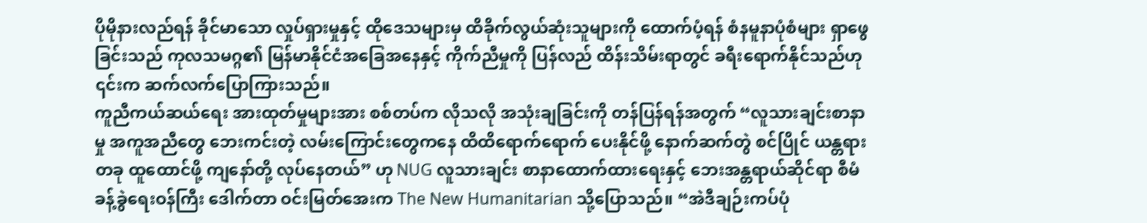ပိုမိုနားလည်ရန် ခိုင်မာသော လှုပ်ရှားမှုနှင့် ထိုဒေသများမှ ထိခိုက်လွယ်ဆုံးသူများကို ထောက်ပံ့ရန် စံနမူနာပုံစံများ ရှာဖွေခြင်းသည် ကုလသမဂ္ဂ၏ မြန်မာနိုင်ငံအခြေအနေနှင့် ကိုက်ညီမှုကို ပြန်လည် ထိန်းသိမ်းရာတွင် ခရီးရောက်နိုင်သည်ဟု ၎င်းက ဆက်လက်ပြောကြားသည်။
ကူညီကယ်ဆယ်ရေး အားထုတ်မှုများအား စစ်တပ်က လိုသလို အသုံးချခြင်းကို တန်ပြန်ရန်အတွက် “လူသားချင်းစာနာမှု အကူအညီတွေ ဘေးကင်းတဲ့ လမ်းကြောင်းတွေကနေ ထိထိရောက်ရောက် ပေးနိုင်ဖို့ နောက်ဆက်တွဲ စင်ပြိုင် ယန္တရားတခု ထူထောင်ဖို့ ကျနော်တို့ လုပ်နေတယ်” ဟု NUG လူသားချင်း စာနာထောက်ထားရေးနှင့် ဘေးအန္တရာယ်ဆိုင်ရာ စီမံခန့်ခွဲရေးဝန်ကြီး ဒေါက်တာ ဝင်းမြတ်အေးက The New Humanitarian သို့ပြောသည်။ “အဲဒီချဉ်းကပ်ပုံ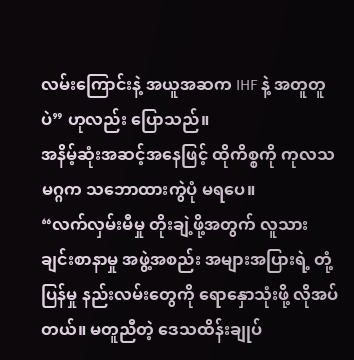လမ်းကြောင်းနဲ့ အယူအဆက IHF နဲ့ အတူတူပဲ” ဟုလည်း ပြောသည်။
အနိမ့်ဆုံးအဆင့်အနေဖြင့် ထိုကိစ္စကို ကုလသမဂ္ဂက သဘောထားကွဲပုံ မရပေ။
“လက်လှမ်းမီမှု တိုးချဲ့ဖို့အတွက် လူသားချင်းစာနာမှု အဖွဲ့အစည်း အများအပြားရဲ့ တုံ့ပြန်မှု နည်းလမ်းတွေကို ရောနှောသုံးဖို့ လိုအပ်တယ်။ မတူညီတဲ့ ဒေသထိန်းချုပ်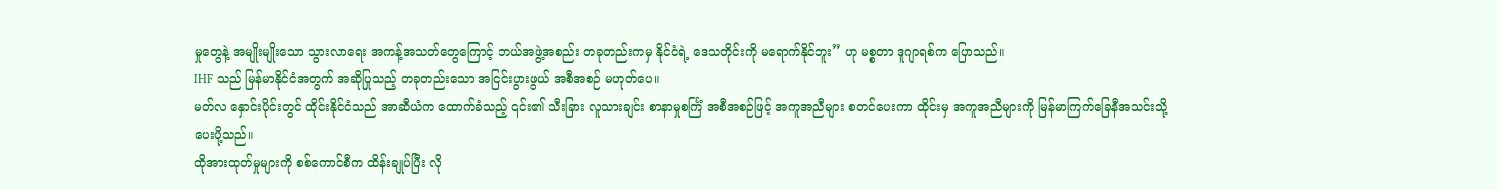မှုတွေနဲ့ အမျိုးမျိုးသော သွားလာရေး အကန့်အသတ်တွေကြောင့် ဘယ်အဖွဲ့အစည်း တခုတည်းကမှ နိုင်ငံရဲ့ ဒေသတိုင်းကို မရောက်နိုင်ဘူး” ဟု မစ္စတာ ဒူဂျာရစ်က ပြောသည်။
IHF သည် မြန်မာနိုင်ငံအတွက် အဆိုပြုသည့် တခုတည်းသော အငြင်းပွားဖွယ် အစီအစဉ် မဟုတ်ပေ။
မတ်လ နှောင်းပိုင်းတွင် ထိုင်းနိုင်ငံသည် အာဆီယံက ထောက်ခံသည့် ၎င်း၏ သီးခြား လူသားချင်း စာနာမှုစင်္ကြံ အစီအစဉ်ဖြင့် အကူအညီများ စတင်ပေးကာ ထိုင်းမှ အကူအညီများကို မြန်မာကြက်ခြေနီအသင်းသို့ ပေးပို့သည်။
ထိုအားထုတ်မှုများကို စစ်ကောင်စီက ထိန်းချုပ်ပြီး လို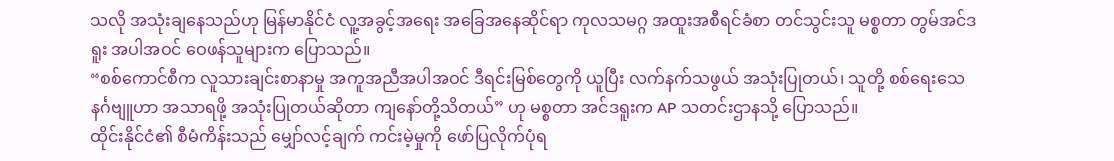သလို အသုံးချနေသည်ဟု မြန်မာနိုင်ငံ လူ့အခွင့်အရေး အခြေအနေဆိုင်ရာ ကုလသမဂ္ဂ အထူးအစီရင်ခံစာ တင်သွင်းသူ မစ္စတာ တွမ်အင်ဒရူး အပါအဝင် ဝေဖန်သူများက ပြောသည်။
“စစ်ကောင်စီက လူသားချင်းစာနာမှု အကူအညီအပါအဝင် ဒီရင်းမြစ်တွေကို ယူပြီး လက်နက်သဖွယ် အသုံးပြုတယ်၊ သူတို့ စစ်ရေးသေနင်္ဂဗျူဟာ အသာရဖို့ အသုံးပြုတယ်ဆိုတာ ကျနော်တို့သိတယ်” ဟု မစ္စတာ အင်ဒရူးက AP သတင်းဌာနသို့ ပြောသည်။
ထိုင်းနိုင်ငံ၏ စီမံကိန်းသည် မျှော်လင့်ချက် ကင်းမဲ့မှုကို ဖော်ပြလိုက်ပုံရ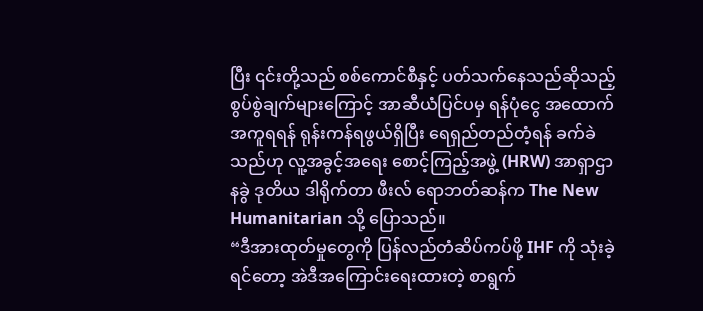ပြီး ၎င်းတို့သည် စစ်ကောင်စီနှင့် ပတ်သက်နေသည်ဆိုသည့် စွပ်စွဲချက်များကြောင့် အာဆီယံပြင်ပမှ ရန်ပုံငွေ အထောက်အကူရရန် ရုန်းကန်ရဖွယ်ရှိပြီး ရေရှည်တည်တံ့ရန် ခက်ခဲသည်ဟု လူ့အခွင့်အရေး စောင့်ကြည့်အဖွဲ့ (HRW) အာရှာဌာနခွဲ ဒုတိယ ဒါရိုက်တာ ဖီးလ် ရောဘတ်ဆန်က The New Humanitarian သို့ ပြောသည်။
“ဒီအားထုတ်မှုတွေကို ပြန်လည်တံဆိပ်ကပ်ဖို့ IHF ကို သုံးခဲ့ရင်တော့ အဲဒီအကြောင်းရေးထားတဲ့ စာရွက်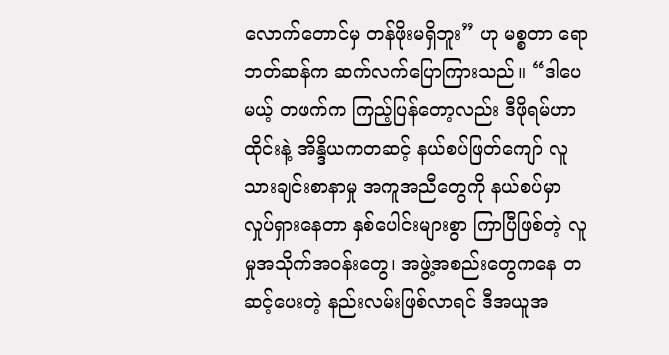လောက်တောင်မှ တန်ဖိုးမရှိဘူး” ဟု မစ္စတာ ရောဘတ်ဆန်က ဆက်လက်ပြောကြားသည်။ “ဒါပေမယ့် တဖက်က ကြည့်ပြန်တော့လည်း ဒီဖိုရမ်ဟာ ထိုင်းနဲ့ အိန္ဒိယကတဆင့် နယ်စပ်ဖြတ်ကျော် လူသားချင်းစာနာမှု အကူအညီတွေကို နယ်စပ်မှာ လှုပ်ရှားနေတာ နှစ်ပေါင်းများစွာ ကြာပြီဖြစ်တဲ့ လူမှုအသိုက်အဝန်းတွေ၊ အဖွဲ့အစည်းတွေကနေ တဆင့်ပေးတဲ့ နည်းလမ်းဖြစ်လာရင် ဒီအယူအ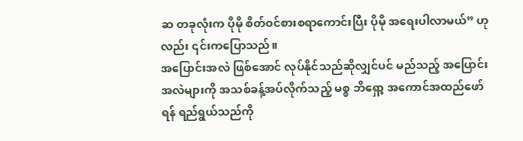ဆ တခုလုံးက ပိုမို စိတ်ဝင်စားစရာကောင်းပြီး ပိုမို အရေးပါလာမယ်” ဟုလည်း ၎င်းကပြောသည်။
အပြောင်းအလဲ ဖြစ်အောင် လုပ်နိုင်သည်ဆိုလျှင်ပင် မည်သည့် အပြောင်းအလဲများကို အသစ်ခန့်အပ်လိုက်သည့် မစ္စ ဘိရှော့ အကောင်အထည်ဖော်ရန် ရည်ရွယ်သည်ကို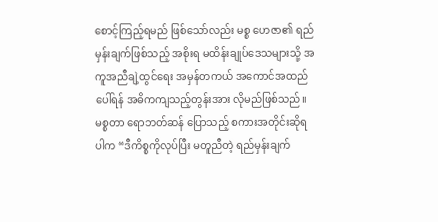စောင့်ကြည့်ရမည် ဖြစ်သော်လည်း မစ္စ ဟေဇာ၏ ရည်မှန်းချက်ဖြစ်သည့် အစိုးရ မထိန်းချုပ်ဒေသများသို့ အကူအညီချဲ့ထွင်ရေး အမှန်တကယ် အကောင်အထည်ပေါ်ရန် အဓိကကျသည့်တွန်းအား လိုမည်ဖြစ်သည်။
မစ္စတာ ရောဘတ်ဆန် ပြောသည့် စကားအတိုင်းဆိုရပါက “ဒီကိစ္စကိုလုပ်ပြီး မတူညီတဲ့ ရည်မှန်းချက်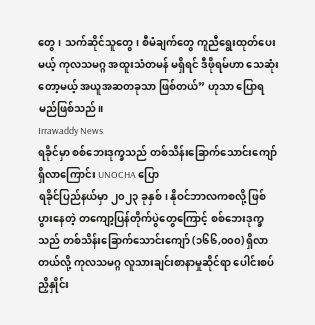တွေ၊ သက်ဆိုင်သူတွေ၊ စီမံချက်တွေ ကူညီရွေးထုတ်ပေးမယ့် ကုလသမဂ္ဂ အထူးသံတမန် မရှိရင် ဒီဖိုရမ်ဟာ သေဆုံးတော့မယ့် အယူအဆတခုသာ ဖြစ်တယ်” ဟုသာ ပြောရမည်ဖြစ်သည်။
Irrawaddy News
ရခိုင်မှာ စစ်ဘေးဒုက္ခသည် တစ်သိန်းခြောက်သောင်းကျော်ရှိလာကြောင်း UNOCHA ပြော
ရခိုင်ပြည်နယ်မှာ ၂၀၂၃ ခုနှစ်၊ နိုဝင်ဘာလကစလို့ ဖြစ်ပွားနေတဲ့ တကျော့ပြန်တိုက်ပွဲတွေကြောင့် စစ်ဘေးဒုက္ခသည် တစ်သိန်းခြောက်သောင်းကျော် (၁၆၆,၀၀၀) ရှိလာတယ်လို့ ကုလသမဂ္ဂ လူသားချင်းစာနာမှုဆိုင်ရာ ပေါင်းစပ်ညှိနှိုင်း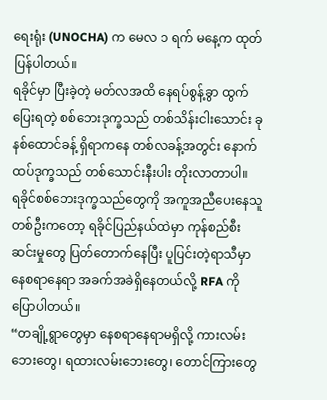ရေးရုံး (UNOCHA) က မေလ ၁ ရက် မနေ့က ထုတ်ပြန်ပါတယ်။
ရခိုင်မှာ ပြီးခဲ့တဲ့ မတ်လအထိ နေရပ်စွန့်ခွာ ထွက်ပြေးရတဲ့ စစ်ဘေးဒုက္ခသည် တစ်သိန်းငါးသောင်း ခုနစ်ထောင်ခန့် ရှိရာကနေ တစ်လခန့်အတွင်း နောက်ထပ်ဒုက္ခသည် တစ်သောင်းနီးပါး တိုးလာတာပါ။
ရခိုင်စစ်ဘေးဒုက္ခသည်တွေကို အကူအညီပေးနေသူတစ်ဦးကတော့ ရခိုင်ပြည်နယ်ထဲမှာ ကုန်စည်စီးဆင်းမှုတွေ ပြတ်တောက်နေပြီး ပူပြင်းတဲ့ရာသီမှာ နေစရာနေရာ အခက်အခဲရှိနေတယ်လို့ RFA ကို ပြောပါတယ်။
“တချို့ရွာတွေမှာ နေစရာနေရာမရှိလို့ ကားလမ်းဘေးတွေ၊ ရထားလမ်းဘေးတွေ၊ တောင်ကြားတွေ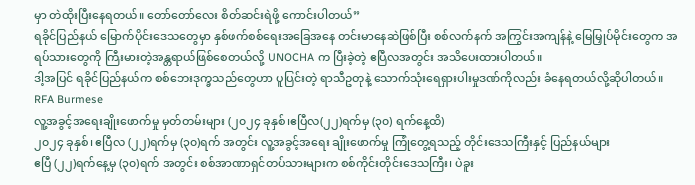မှာ တဲထိုးပြီးနေရတယ်။ တော်တော်လေး စိတ်ဆင်းရဲဖို့ ကောင်းပါတယ်”
ရခိုင်ပြည်နယ် မြောက်ပိုင်းဒေသတွေမှာ နှစ်ဖက်စစ်ရေးအခြေအနေ တင်းမာနေဆဲဖြစ်ပြီး စစ်လက်နက် အကြွင်းအကျန်နဲ့ မြေမြှုပ်မိုင်းတွေက အရပ်သားတွေကို ကြီးမားတဲ့အန္တရာယ်ဖြစ်စေတယ်လို့ UNOCHA က ပြီးခဲ့တဲ့ ဧပြီလအတွင်း အသိပေးထားပါတယ်။
ဒါ့အပြင် ရခိုင်ပြည်နယ်က စစ်ဘေးဒုက္ခသည်တွေဟာ ပူပြင်းတဲ့ ရာသီဥတုနဲ့ သောက်သုံးရေရှားပါးမှုဒဏ်ကိုလည်း ခံနေရတယ်လို့ဆိုပါတယ်။
RFA Burmese
လူ့အခွင့်အရေးချိုးဖောက်မှု မှတ်တမ်းများ (၂၀၂၄ ခုနှစ်၊ဧပြီလ(၂၂)ရက်မှ (၃၀) ရက်နေ့ထိ)
၂၀၂၄ ခုနှစ်၊ ဧပြီလ (၂၂)ရက်မှ (၃၀)ရက် အတွင်း လူ့အခွင့်အရေး ချိုးဖောက်မှု ကြုံတွေ့ရသည့် တိုင်းဒေသကြီးနှင့် ပြည်နယ်များ
ဧပြီ (၂၂)ရက်နေ့မှ (၃၀)ရက် အတွင်း စစ်အာဏာရှင်တပ်သားများက စစ်ကိုင်းတိုင်းဒေသကြီး၊ ပဲခူး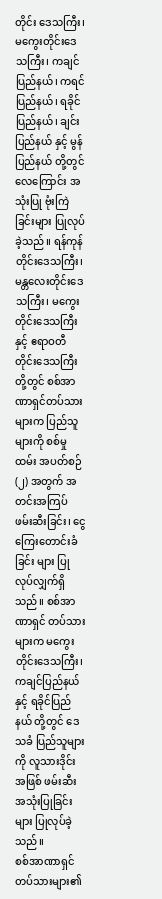တိုင်း ဒေသကြီး၊ မကွေးတိုင်းဒေသကြီး၊ ကချင်ပြည်နယ်၊ ကရင်ပြည်နယ်၊ ရခိုင်ပြည်နယ်၊ ချင်းပြည်နယ် နှင့် မွန်ပြည်နယ် တို့တွင် လေကြောင်း အသုံးပြု ဗုံးကြဲခြင်းများ ပြုလုပ်ခဲ့သည်။ ရန်ကုန်တိုင်းဒေသကြီး၊ မန္တလေးတိုင်းဒေသကြီး၊ မကွေးတိုင်းဒေသကြီး နှင့် ဧရာဝတီတိုင်းဒေသကြီး တို့တွင် စစ်အာဏာရှင်တပ်သား များက ပြည်သူများကို စစ်မှုထမ်း အပတ်စဉ်(၂) အတွက် အတင်းအကြပ် ဖမ်းဆီးခြင်း၊ ငွေကြေးတောင်းခံ ခြင်း များ ပြုလုပ်လျှက်ရှိသည်။ စစ်အာဏာရှင် တပ်သားများက မကွေးတိုင်းဒေသကြီး၊ ကချင်ပြည်နယ် နှင့် ရခိုင်ပြည်နယ် တို့တွင် ဒေသခံ ပြည်သူများကို လူသားဒိုင်း အဖြစ် ဖမ်းဆီး အသုံးပြုခြင်းများ ပြုလုပ်ခဲ့သည်။
စစ်အာဏာရှင်တပ်သားများ၏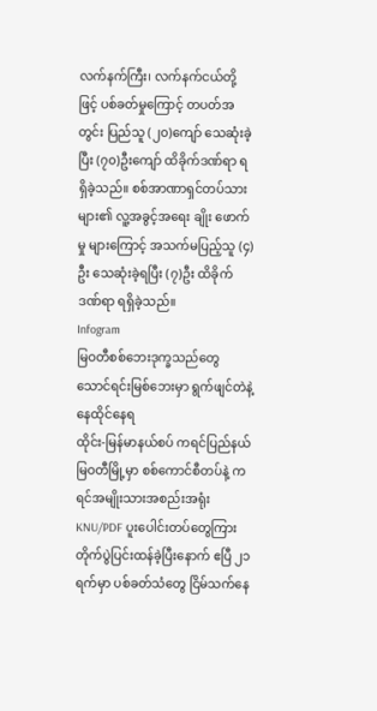လက်နက်ကြီး၊ လက်နက်ငယ်တို့ဖြင့် ပစ်ခတ်မှုကြောင့် တပတ်အတွင်း ပြည်သူ (၂၀)ကျော် သေဆုံးခဲ့ပြီး (၇၀)ဦးကျော် ထိခိုက်ဒဏ်ရာ ရရှိခဲ့သည်။ စစ်အာဏာရှင်တပ်သားများ၏ လူ့အခွင့်အရေး ချိုး ဖောက်မှု များကြောင့် အသက်မပြည့်သူ (၄)ဦး သေဆုံးခဲ့ရပြီး (၇)ဦး ထိခိုက်ဒဏ်ရာ ရရှိခဲ့သည်။
Infogram
မြဝတီစစ်ဘေးဒုက္ခသည်တွေ သောင်ရင်းမြစ်ဘေးမှာ ရွက်ဖျင်တဲနဲ့ နေထိုင်နေရ
ထိုင်း-မြန်မာနယ်စပ် ကရင်ပြည်နယ် မြဝတီမြို့မှာ စစ်ကောင်စီတပ်နဲ့ ကရင်အမျိုးသားအစည်းအရုံး KNU/PDF ပူးပေါင်းတပ်တွေကြား တိုက်ပွဲပြင်းထန်ခဲ့ပြီးနောက် ဧပြီ ၂၁ ရက်မှာ ပစ်ခတ်သံတွေ ငြိမ်သက်နေ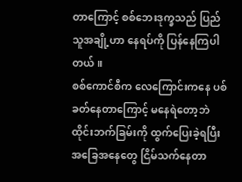တာကြောင့် စစ်ဘေးဒုက္ခသည် ပြည်သူအချို့ဟာ နေရပ်ကို ပြန်နေကြပါတယ်။
စစ်ကောင်စီက လေကြောင်းကနေ ပစ်ခတ်နေတာကြောင့် မနေရဲတော့ဘဲ ထိုင်းဘက်ခြမ်းကို ထွက်ပြေးခဲ့ရပြီး အခြေအနေတွေ ငြိမ်သက်နေတာ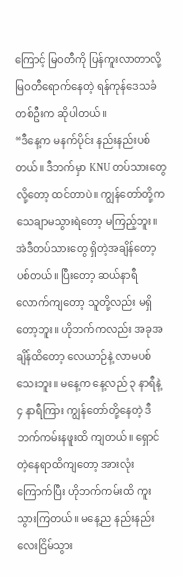ကြောင့် မြဝတီကို ပြန်ကူးလာတာလို့ မြဝတီရောက်နေတဲ့ ရန်ကုန်ဒေသခံတစ်ဦးက ဆိုပါတယ်။
“ဒီနေ့က မနက်ပိုင်း နည်းနည်းပစ်တယ်။ ဒီဘက်မှာ KNU တပ်သားတွေလို့တော့ ထင်တာပဲ။ ကျွန်တော်တို့က သေချာမသွားရဲတော့ မကြည့်ဘူး။ အဲဒီတပ်သားတွေ ရှိတဲ့အချိန်တော့ ပစ်တယ်။ ပြီးတော့ ဆယ်နာရီလောက်ကျတော့ သူတို့လည်း မရှိတော့ဘူး။ ဟိုဘက်ကလည်း အခုအချိန်ထိတော့ လေယာဉ်နဲ့ လာမပစ်သေးဘူး။ မနေ့က နေ့လည် ၃ နာရီနဲ့ ၄ နာရီကြား ကျွန်တော်တို့နေတဲ့ ဒီဘက်ကမ်းနဖူးထိ ကျတယ်။ ရှောင်တဲ့နေရာထိကျတော့ အားလုံးကြောက်ပြီး ဟိုဘက်ကမ်းထိ ကူးသွားကြတယ်။ မနေ့ည နည်းနည်းလေးငြိမ်သွား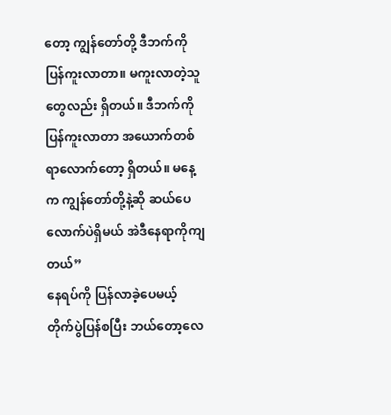တော့ ကျွန်တော်တို့ ဒီဘက်ကို ပြန်ကူးလာတာ။ မကူးလာတဲ့သူတွေလည်း ရှိတယ်။ ဒီဘက်ကို ပြန်ကူးလာတာ အယောက်တစ်ရာလောက်တော့ ရှိတယ်။ မနေ့က ကျွန်တော်တို့နဲ့ဆို ဆယ်ပေလောက်ပဲရှိမယ် အဲဒီနေရာကိုကျတယ်”
နေရပ်ကို ပြန်လာခဲ့ပေမယ့် တိုက်ပွဲပြန်စပြီး ဘယ်တော့လေ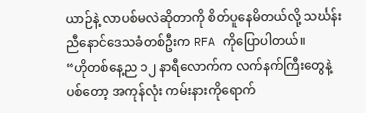ယာဉ်နဲ့ လာပစ်မလဲဆိုတာကို စိတ်ပူနေမိတယ်လို့ သင်္ဃန်းညီနောင်ဒေသခံတစ်ဦးက RFA ကိုပြောပါတယ်။
“ဟိုတစ်နေ့ည ၁၂ နာရီလောက်က လက်နက်ကြီးတွေနဲ့ ပစ်တော့ အကုန်လုံး ကမ်းနားကိုရောက်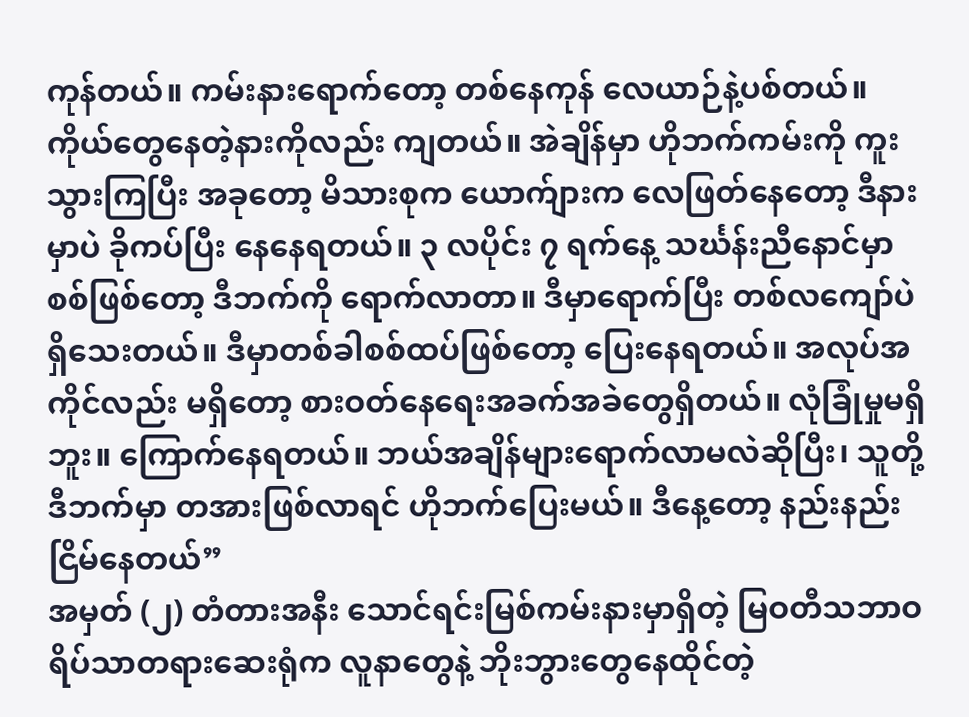ကုန်တယ်။ ကမ်းနားရောက်တော့ တစ်နေကုန် လေယာဉ်နဲ့ပစ်တယ်။ ကိုယ်တွေနေတဲ့နားကိုလည်း ကျတယ်။ အဲချိန်မှာ ဟိုဘက်ကမ်းကို ကူးသွားကြပြီး အခုတော့ မိသားစုက ယောက်ျားက လေဖြတ်နေတော့ ဒီနားမှာပဲ ခိုကပ်ပြီး နေနေရတယ်။ ၃ လပိုင်း ၇ ရက်နေ့ သင်္ဃန်းညီနောင်မှာ စစ်ဖြစ်တော့ ဒီဘက်ကို ရောက်လာတာ။ ဒီမှာရောက်ပြီး တစ်လကျော်ပဲ ရှိသေးတယ်။ ဒီမှာတစ်ခါစစ်ထပ်ဖြစ်တော့ ပြေးနေရတယ်။ အလုပ်အကိုင်လည်း မရှိတော့ စားဝတ်နေရေးအခက်အခဲတွေရှိတယ်။ လုံခြုံမှုမရှိဘူး။ ကြောက်နေရတယ်။ ဘယ်အချိန်များရောက်လာမလဲဆိုပြီး၊ သူတို့ဒီဘက်မှာ တအားဖြစ်လာရင် ဟိုဘက်ပြေးမယ်။ ဒီနေ့တော့ နည်းနည်းငြိမ်နေတယ်”
အမှတ် (၂) တံတားအနီး သောင်ရင်းမြစ်ကမ်းနားမှာရှိတဲ့ မြဝတီသဘာဝရိပ်သာတရားဆေးရုံက လူနာတွေနဲ့ ဘိုးဘွားတွေနေထိုင်တဲ့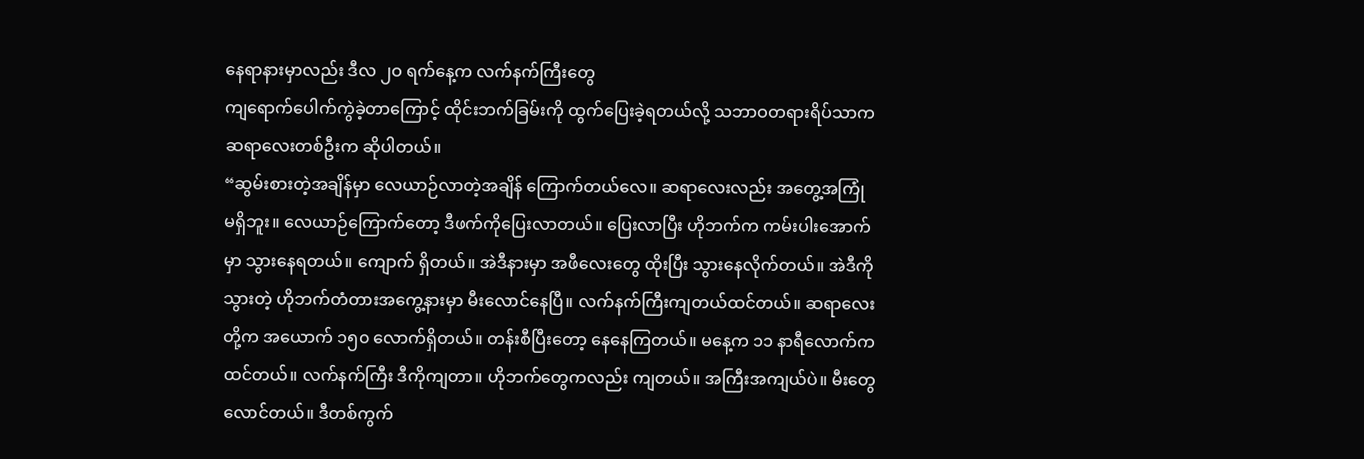နေရာနားမှာလည်း ဒီလ ၂ဝ ရက်နေ့က လက်နက်ကြီးတွေ
ကျရောက်ပေါက်ကွဲခဲ့တာကြောင့် ထိုင်းဘက်ခြမ်းကို ထွက်ပြေးခဲ့ရတယ်လို့ သဘာဝတရားရိပ်သာက ဆရာလေးတစ်ဦးက ဆိုပါတယ်။
“ဆွမ်းစားတဲ့အချိန်မှာ လေယာဉ်လာတဲ့အချိန် ကြောက်တယ်လေ။ ဆရာလေးလည်း အတွေ့အကြုံ မရှိဘူး။ လေယာဉ်ကြောက်တော့ ဒီဖက်ကိုပြေးလာတယ်။ ပြေးလာပြီး ဟိုဘက်က ကမ်းပါးအောက်မှာ သွားနေရတယ်။ ကျောက် ရှိတယ်။ အဲဒီနားမှာ အဖီလေးတွေ ထိုးပြီး သွားနေလိုက်တယ်။ အဲဒီကိုသွားတဲ့ ဟိုဘက်တံတားအကွေ့နားမှာ မီးလောင်နေပြီ။ လက်နက်ကြီးကျတယ်ထင်တယ်။ ဆရာလေးတို့က အယောက် ၁၅၀ လောက်ရှိတယ်။ တန်းစီပြီးတော့ နေနေကြတယ်။ မနေ့က ၁၁ နာရီလောက်ကထင်တယ်။ လက်နက်ကြီး ဒီကိုကျတာ။ ဟိုဘက်တွေကလည်း ကျတယ်။ အကြီးအကျယ်ပဲ။ မီးတွေလောင်တယ်။ ဒီတစ်ကွက်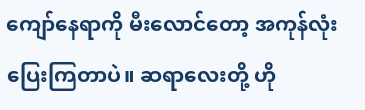ကျော်နေရာကို မီးလောင်တော့ အကုန်လုံးပြေးကြတာပဲ။ ဆရာလေးတို့ ဟို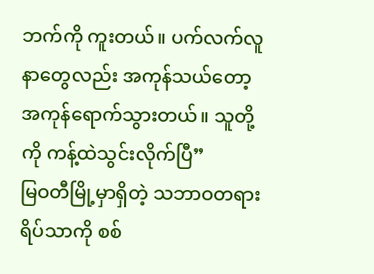ဘက်ကို ကူးတယ်။ ပက်လက်လူနာတွေလည်း အကုန်သယ်တော့ အကုန်ရောက်သွားတယ်။ သူတို့ကို ကန့်ထဲသွင်းလိုက်ပြီ”
မြဝတီမြို့မှာရှိတဲ့ သဘာဝတရားရိပ်သာကို စစ်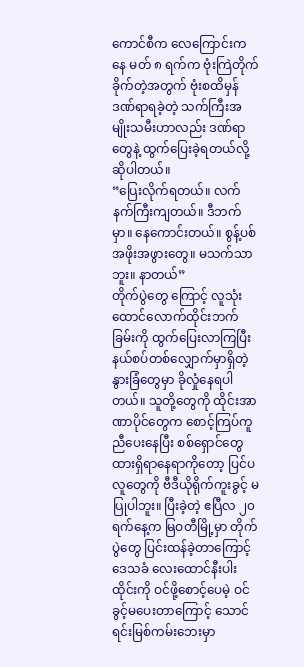ကောင်စီက လေကြောင်းကနေ မတ် ၈ ရက်က ဗုံးကြဲတိုက်ခိုက်တဲ့အတွက် ဗုံးစထိမှန်ဒဏ်ရာရခဲ့တဲ့ သက်ကြီးအမျိုးသမီးဟာလည်း ဒဏ်ရာတွေနဲ့ ထွက်ပြေးခဲ့ရတယ်လို့ ဆိုပါတယ်။
“ပြေးလိုက်ရတယ်။ လက်နက်ကြီးကျတယ်။ ဒီဘက်မှာ။ နေကောင်းတယ်။ စွန့်ပစ်အဖိုးအဖွားတွေ။ မသက်သာဘူး။ နာတယ်”
တိုက်ပွဲတွေ ကြောင့် လူသုံးထောင်လောက်ထိုင်းဘက်ခြမ်းကို ထွက်ပြေးလာကြပြီး နယ်စပ်တစ်လျှောက်မှာရှိတဲ့ နွားခြံတွေမှာ ခိုလှုံနေရပါတယ်။ သူတို့တွေကို ထိုင်းအာဏာပိုင်တွေက စောင့်ကြပ်ကူညီပေးနေပြီး စစ်ရှောင်တွေ ထားရှိရာနေရာကိုတော့ ပြင်ပလူတွေကို ဗီဒီယိုရိုက်ကူးခွင့် မပြုပါဘူး။ ပြီးခဲ့တဲ့ ဧပြီလ ၂၀ ရက်နေ့က မြဝတီမြို့မှာ တိုက်ပွဲတွေ ပြင်းထန်ခဲ့တာကြောင့် ဒေသခံ လေးထောင်နီးပါး ထိုင်းကို ဝင်ဖို့စောင့်ပေမဲ့ ဝင်ခွင့်မပေးတာကြောင့် သောင်ရင်းမြစ်ကမ်းဘေးမှာ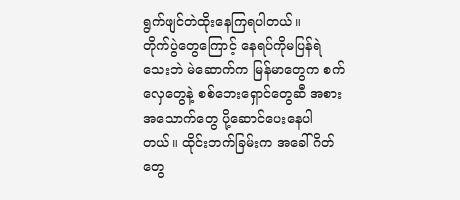ရွက်ဖျင်တဲထိုးနေကြရပါတယ်။
တိုက်ပွဲတွေကြောင့် နေရပ်ကိုမပြန်ရဲသေးဘဲ မဲဆောက်က မြန်မာတွေက စက်လှေတွေနဲ့ စစ်ဘေးရှောင်တွေဆီ အစားအသောက်တွေ ပို့ဆောင်ပေးနေပါတယ်။ ထိုင်းဘက်ခြမ်းက အခေါ်ဂိတ်တွေ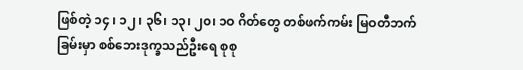ဖြစ်တဲ့ ၁၄ ၊ ၁၂ ၊ ၃၆၊ ၁၃၊ ၂၀၊ ၁ဝ ဂိတ်တွေ တစ်ဖက်ကမ်း မြဝတီဘက်ခြမ်းမှာ စစ်ဘေးဒုက္ခသည်ဦးရေ စုစု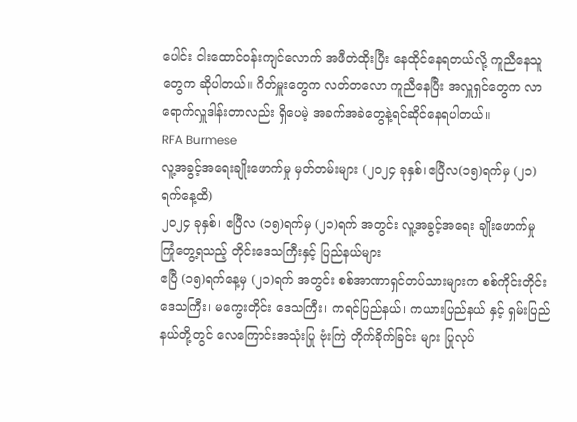ပေါင်း ငါးထောင်ဝန်းကျင်လောက် အဖီတဲထိုးပြီး နေထိုင်နေရတယ်လို့ ကူညီနေသူတွေက ဆိုပါတယ်။ ဂိတ်မှူးတွေက လတ်တလော ကူညီနေပြီး အလှူရှင်တွေက လာရောက်လှူဒါန်းတာလည်း ရှိပေမဲ့ အခက်အခဲတွေနဲ့ရင်ဆိုင်နေရပါတယ်။
RFA Burmese
လူ့အခွင့်အရေးချိုးဖောက်မှု မှတ်တမ်းများ (၂၀၂၄ ခုနှစ်၊ဧပြီလ(၁၅)ရက်မှ (၂၁) ရက်နေ့ထိ)
၂၀၂၄ ခုနှစ်၊ ဧပြီလ (၁၅)ရက်မှ (၂၁)ရက် အတွင်း လူ့အခွင့်အရေး ချိုးဖောက်မှု ကြုံတွေ့ရသည့် တိုင်းဒေသကြီးနှင့် ပြည်နယ်များ
ဧပြီ (၁၅)ရက်နေ့မှ (၂၁)ရက် အတွင်း စစ်အာဏာရှင်တပ်သားများက စစ်ကိုင်းတိုင်းဒေသကြီး၊ မကွေးတိုင်း ဒေသကြီး၊ ကရင်ပြည်နယ်၊ ကယားပြည်နယ် နှင့် ရှမ်းပြည်နယ်တို့တွင် လေကြောင်းအသုံးပြု ဗုံးကြဲ တိုက်ခိုက်ခြင်း များ ပြုလုပ်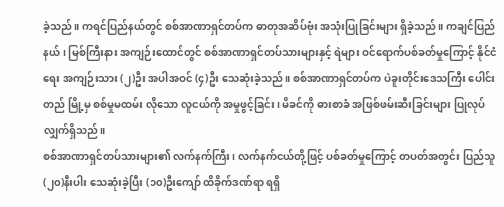ခဲ့သည်။ ကရင်ပြည်နယ်တွင် စစ်အာဏာရှင်တပ်က ဓာတုအဆိပ်ဗုံး အသုံးပြုခြင်းများ ရှိခဲ့သည်။ ကချင်ပြည်နယ်၊ မြစ်ကြီးနား အကျဉ်းထောင်တွင် စစ်အာဏာရှင်တပ်သားများနှင့် ရဲများ ဝင်ရောက်ပစ်ခတ်မှုကြောင့် နိုင်ငံရေး အကျဉ်းသား (၂)ဦး အပါအဝင် (၄)ဦး သေဆုံးခဲ့သည်။ စစ်အာဏာရှင်တပ်က ပဲခူးတိုင်းဒေသကြီး ပေါင်းတည် မြို့မှ စစ်မှုမထမ်း လိုသော လူငယ်ကို အမှုဖွင့်ခြင်း၊ မိခင်ကို ဓားစာခံ အဖြစ်ဖမ်းဆီးခြင်းများ ပြုလုပ်လျှက်ရှိသည်။
စစ်အာဏာရှင်တပ်သားများ၏ လက်နက်ကြီး၊ လက်နက်ငယ်တို့ဖြင့် ပစ်ခတ်မှုကြောင့် တပတ်အတွင်း ပြည်သူ (၂၀)နီးပါး သေဆုံးခဲ့ပြီး (၁၀)ဦးကျော် ထိခိုက်ဒဏ်ရာ ရရှိ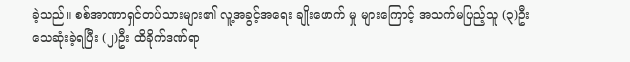ခဲ့သည်။ စစ်အာဏာရှင်တပ်သားများ၏ လူ့အခွင့်အရေး ချိုးဖောက် မှု များကြောင့် အသက်မပြည့်သူ (၃)ဦး သေဆုံးခဲ့ရပြီး (၂)ဦး ထိခိုက်ဒဏ်ရာ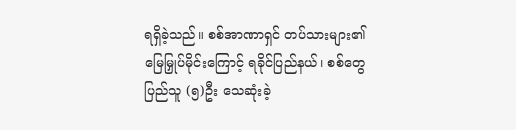ရရှိခဲ့သည်။ စစ်အာဏာရှင် တပ်သားများ၏ မြေမြှုပ်မိုင်းကြောင့် ရခိုင်ပြည်နယ်၊ စစ်တွေ ပြည်သူ (၅)ဦး သေဆုံးခဲ့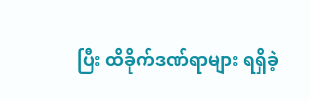ပြီး ထိခိုက်ဒဏ်ရာများ ရရှိခဲ့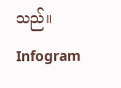သည်။
Infogram